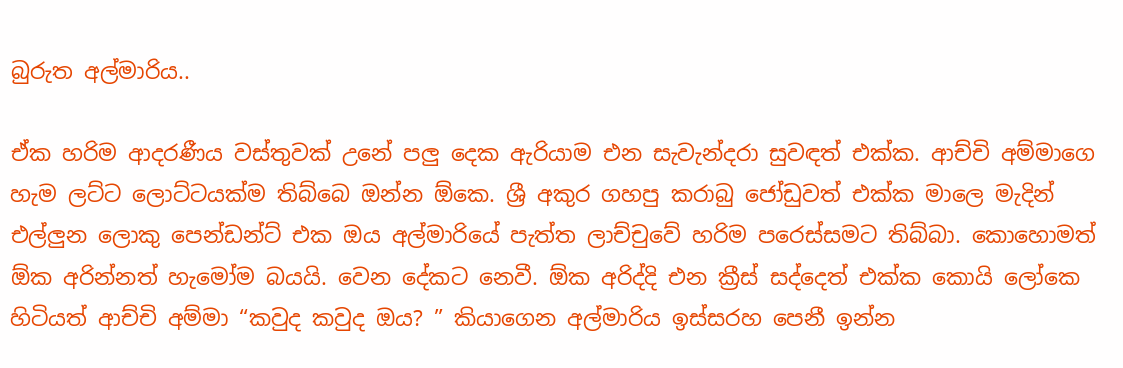බුරුත අල්මාරිය..

ඒක හරිම ආදරණීය වස්තුවක් උනේ පලු දෙක ඇරියාම එන සැවැන්දරා සුවඳත් එක්ක. ආච්චි අම්මාගෙ හැම ලට්ට ලොට්ටයක්ම තිබ්බෙ ඔන්න ඕකෙ. ශ්‍රී අකුර ගහපු කරාබු ජෝඩුවත් එක්ක මාලෙ මැදින් එල්ලුන ලොකු පෙන්ඩන්ට් එක ඔය අල්මාරියේ පැත්ත ලාච්චුවේ හරිම පරෙස්සමට තිබ්බා. කොහොමත් ඕක අරින්නත් හැමෝම බයයි. වෙන දේකට නෙවී. ඕක අරිද්දි එන ක්‍රීස් සද්දෙත් එක්ක කොයි ලෝකෙ හිටියත් ආච්චි අම්මා “කවුද කවුද ඔය? ” කියාගෙන අල්මාරිය ඉස්සරහ පෙනී ඉන්න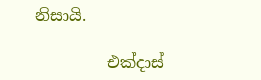නිසායි.

         එක්දාස්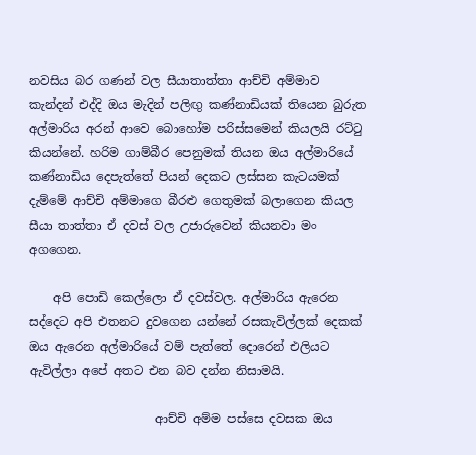නවසිය බර ගණන් වල සීයාතාත්තා ආච්චි අම්මාව කැන්දන් එද්දි ඔය මැදින් පලිඟු කණ්නාඩියක් තියෙන බුරුත අල්මාරිය අරන් ආවෙ බොහෝම පරිස්සමෙන් කියලයි රට්ටු කියන්නේ. හරිම ගාම්බීර පෙනුමක් තියන ඔය අල්මාරියේ කණ්නාඩිය දෙපැත්තේ පියන් දෙකට ලස්සන කැටයමක් දැම්මේ ආච්චි අම්මාගෙ බීරළු ගෙතුමක් බලාගෙන කියල සීයා තාත්තා ඒ දවස් වල උජාරුවෙන් කියනවා මං අගගෙන.

    අපි පොඩි කෙල්ලො ඒ දවස්වල. අල්මාරිය ඇරෙන සද්දෙට අපි එතනට දුවගෙන යන්නේ රසකැවිල්ලක් දෙකක් ඔය ඇරෙන අල්මාරියේ වම් පැත්තේ දොරෙන් එලියට ඇවිල්ලා අපේ අතට එන බව දන්න නිසාමයි.

                     ආච්චි අම්ම පස්සෙ දවසක ඔය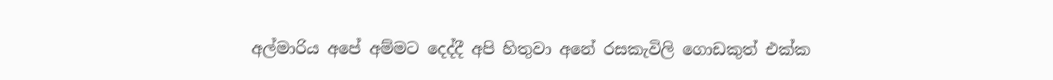අල්මාරිය අපේ අම්මට දෙද්දී අපි හිතුවා අනේ රසකැවිලි ගොඩකුත් එක්ක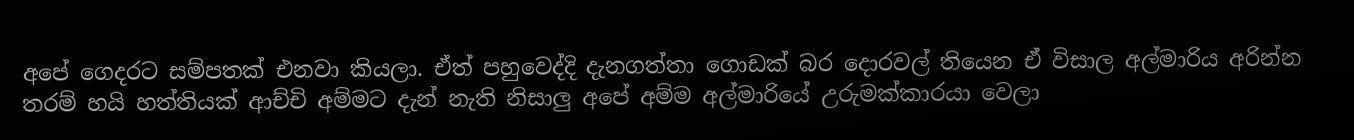අපේ ගෙදරට සම්පතක් එනවා කියලා. ඒත් පහුවෙද්දි දැනගත්තා ගොඩක් බර දොරවල් තියෙන ඒ විසාල අල්මාරිය අරින්න තරම් හයි හත්තියක් ආච්චි අම්මට දැන් නැති නිසාලු අපේ අම්ම අල්මාරියේ උරුමක්කාරයා වෙලා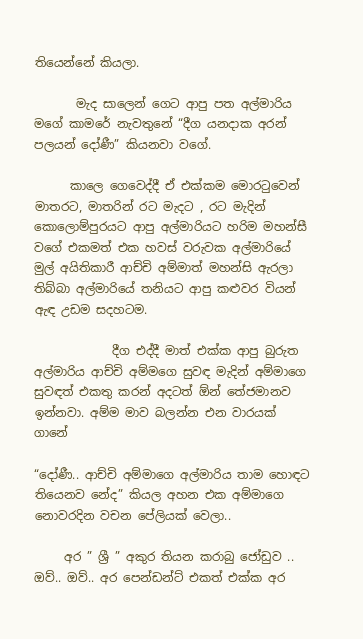තියෙන්නේ කියලා.

       මැද සාලෙන් ගෙට ආපු පත අල්මාරිය මගේ කාමරේ නැවතුනේ “දීග යනදාක අරන් පලයන් දෝණී” කියනවා වගේ.

      කාලෙ ගෙවෙද්දී ඒ එක්කම මොරටුවෙන් මාතරට, මාතරින් රට මැදට , රට මැදින් කොලොම්පුරයට ආපු අල්මාරියට හරිම මහන්සී වගේ එකමත් එක හවස් වරුවක අල්මාරියේ මුල් අයිතිකාරී ආච්චි අම්මාත් මහන්සි ඇරලා තිබ්බා අල්මාරියේ තනියට ආපු කළුවර වියන් ඇඳ උඩම සදහටම.

             දීග එද්දී මාත් එක්ක ආපු බුරුත අල්මාරිය ආච්චි අම්මගෙ සුවඳ මැදින් අම්මාගෙ සුවඳත් එකතු කරන් අදටත් ඕන් තේජමානව ඉන්නවා. අම්ම මාව බලන්න එන වාරයක් ගානේ

“දෝණී.. ආච්චි අම්මාගෙ අල්මාරිය තාම හොඳට තියෙනව නේද” කියල අහන එක අම්මාගෙ නොවරදින වචන පේලියක් වෙලා..

     අර ” ශ්‍රී ” අකුර තියන කරාබු ජෝඩුව .. ඔව්.. ඔව්.. අර පෙන්ඩන්ට් එකත් එක්ක අර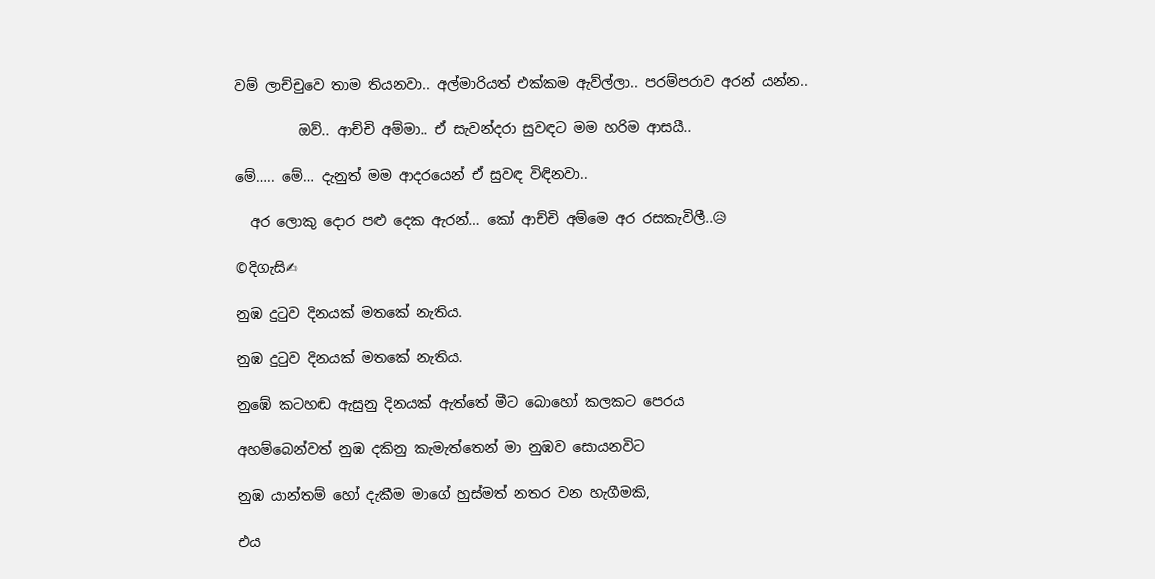වම් ලාච්චුවෙ තාම තියනවා.. අල්මාරියත් එක්කම ඇව්ල්ලා.. පරම්පරාව අරන් යන්න..

         ඔව්.. ආච්චි අම්මා.. ඒ සැවන්දරා සුවඳට මම හරිම ආසයී..

මේ….. මේ… දැනුත් මම ආදරයෙන් ඒ සුවඳ විඳිනවා..

  අර ලොකු දොර පළු දෙක ඇරන්… කෝ ආච්චි අම්මෙ අර රසකැවිලී..😥

©දිගැසි✍

නුඹ දුටුව දිනයක් මතකේ නැතිය.

නුඹ දුටුව දිනයක් මතකේ නැතිය.

නුඹේ කටහඬ ඇසුනු දිනයක් ඇත්තේ මීට බොහෝ කලකට පෙරය

අහම්බෙන්වත් නුඹ දකිනු කැමැත්තෙන් මා නුඹව සොයනවිට

නුඹ යාන්තම් හෝ දැකීම මාගේ හුස්මත් නතර වන හැගීමකි,

එය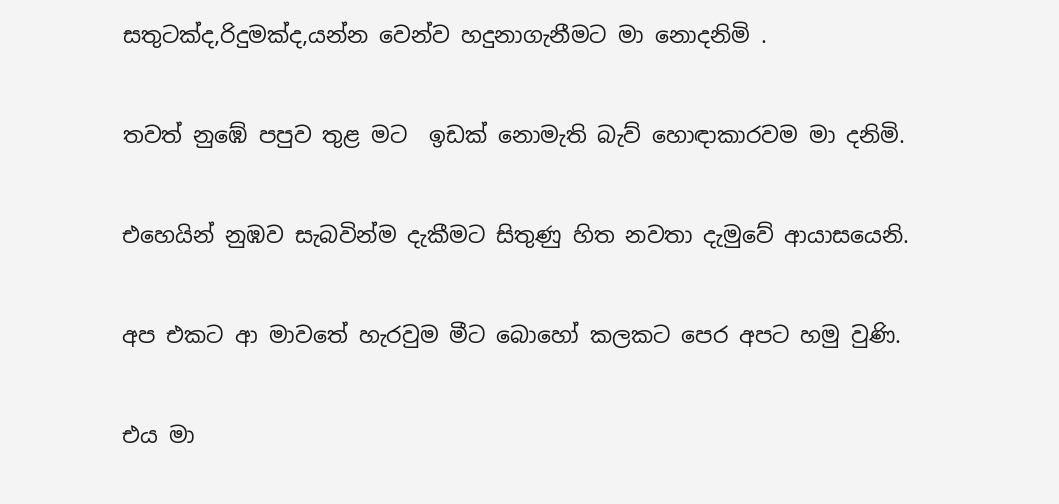සතුටක්ද,රිදුමක්ද,යන්න වෙන්ව හදුනාගැනීමට මා නොදනිමි .

තවත් නුඹේ පපුව තුළ මට  ඉඩක් නොමැති බැව් හොඳාකාරවම මා දනිමි.

එහෙයින් නුඹව සැබවින්ම දැකීමට සිතුණු හිත නවතා දැමුවේ ආයාසයෙනි.

අප එකට ආ මාවතේ හැරවුම මීට බොහෝ කලකට පෙර අපට හමු වුණි.

එය මා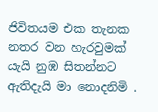ජිවිතයම එක තැනක නතර වන හැරවුමක් යැයි නුඹ සිතන්නට ඇතිදැයි මා නොදනිමි .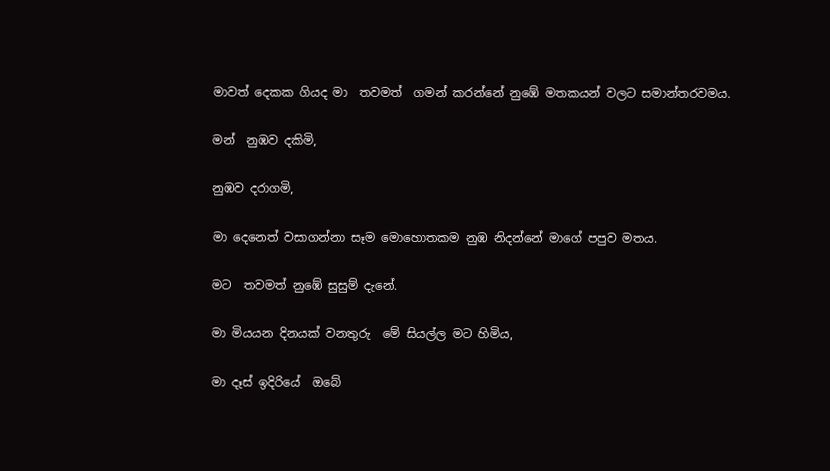මාවත් දෙකක ගියද මා  තවමත්  ගමන් කරන්නේ නුඹේ මතකයන් වලට සමාන්තරවමය.

මන්  නුඹව දකිමි,

නුඹව දරාගමි,

මා දෙනෙත් වසාගන්නා සෑම මොහොතකම නුඹ නිදන්නේ මාගේ පපුව මතය.

මට  තවමත් නුඹේ සුසුම් දැනේ.

මා මියයන දිනයක් වනතුරු  මේ සියල්ල මට හිමිය,

මා දෑස් ඉදිරියේ  ඔබේ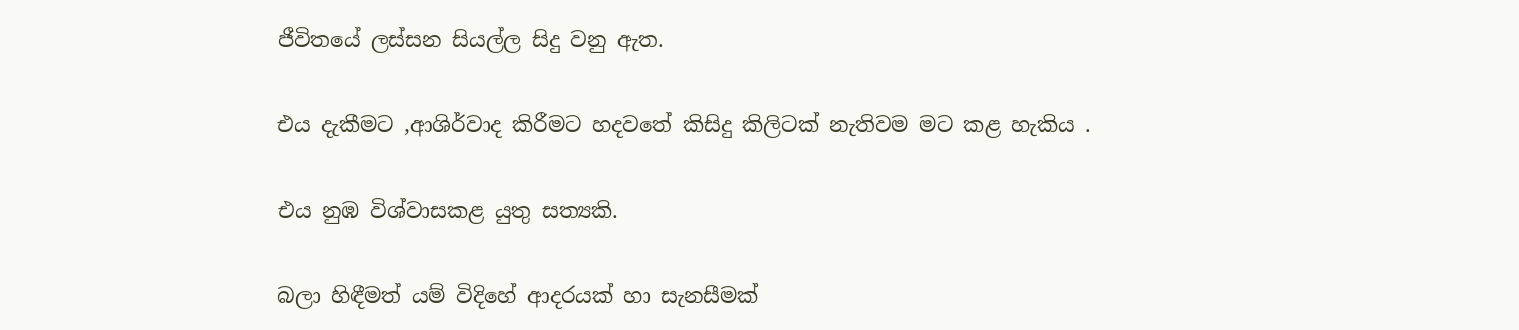ජීවිතයේ ලස්සන සියල්ල සිදු වනු ඇත.

එය දැකීමට ,ආශිර්වාද කිරීමට හදවතේ කිසිදු කිලිටක් නැතිවම මට කළ හැකිය .

එය නුඹ විශ්වාසකළ යුතු සත්‍යකි.

බලා හිඳීමත් යම් විදිහේ ආදරයක් හා සැනසීමක්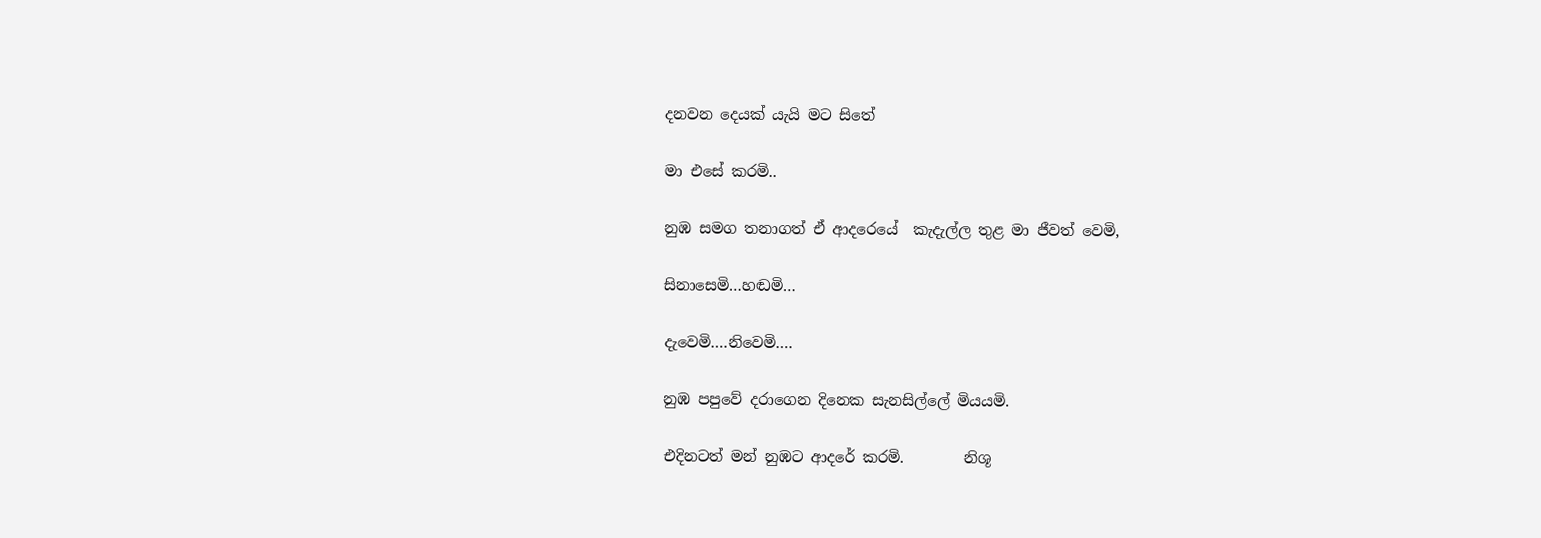දනවන දෙයක් යැයි මට සිතේ

මා එසේ කරමි..

නුඹ සමග තනාගත් ඒ ආදරෙයේ  කැදැල්ල තුළ මා ජීවත් වෙමි,

සිනාසෙමි…හඬමි…

දැවෙමි….නිවෙමි….

නුඹ පපුවේ දරාගෙන දිනෙක සැනසිල්ලේ මියයමි.

එදිනටත් මන් නුඹට ආදරේ කරමි.        නිශූ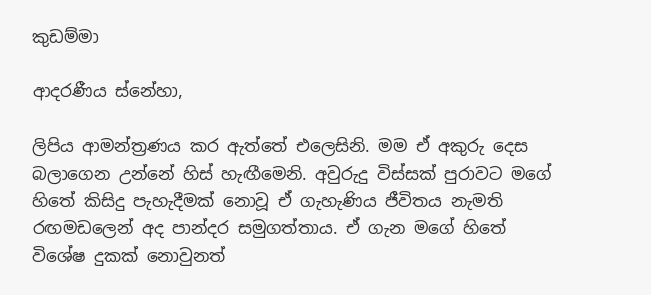කුඩම්මා

ආදරණීය ස්නේහා,

ලිපිය ආමන්ත්‍රණය කර ඇත්තේ එලෙසිනි. මම ඒ අකුරු දෙස බලාගෙන උන්නේ හිස් හැඟීමෙනි. අවුරුදු විස්සක් පුරාවට මගේ හිතේ කිසිදු පැහැදීමක් නොවූ ඒ ගැහැණිය ජීවිතය නැමති රඟමඩලෙන් අද පාන්දර සමුගත්තාය. ඒ ගැන මගේ හිතේ විශේෂ දුකක් නොවුනත්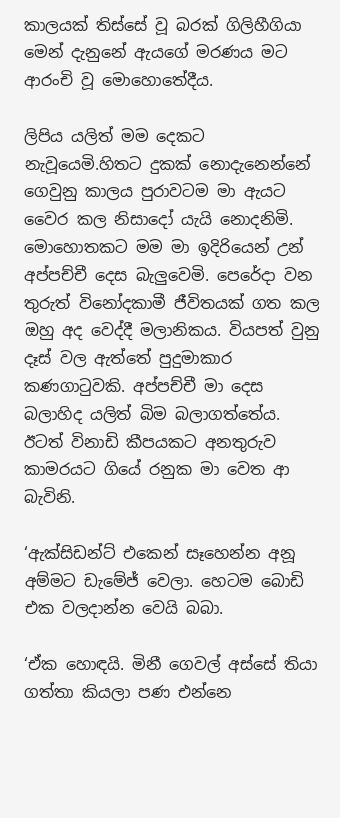කාලයක් තිස්සේ වූ බරක් ගිලිහීගියා මෙන් දැනුනේ ඇයගේ මරණය මට ආරංචි වූ මොහොතේදීය.

ලිපිය යලිත් මම දෙකට නැවූයෙමි.හිතට දුකක් නොදැනෙන්නේ ගෙවුනු කාලය පුරාවටම මා ඇයට වෛර කල නිසාදෝ යැයි නොදනිමි. මොහොතකට මම මා ඉදිරියෙන් උන් අප්පච්චී දෙස බැලුවෙමි. පෙරේදා වන තුරුත් විනෝදකාමී ජීවිතයක් ගත කල ඔහු අද වෙද්දී මලානිකය. වියපත් වුනු දෑස් වල ඇත්තේ පුදුමාකාර කණගාටුවකි. අප්පච්චී මා දෙස බලාහිද යලිත් බිම බලාගත්තේය. ඊටත් විනාඩි කීපයකට අනතුරුව කාමරයට ගියේ රනුක මා වෙත ආ බැවිනි.

‘ඇක්සිඩන්ට් එකෙන් සෑහෙන්න අනූ අම්මට ඩැමේජ් වෙලා. හෙටම බොඩි එක වලදාන්න වෙයි බබා.

‘ඒක හොඳයි. මිනී ගෙවල් අස්සේ තියා ගත්තා කියලා පණ එන්නෙ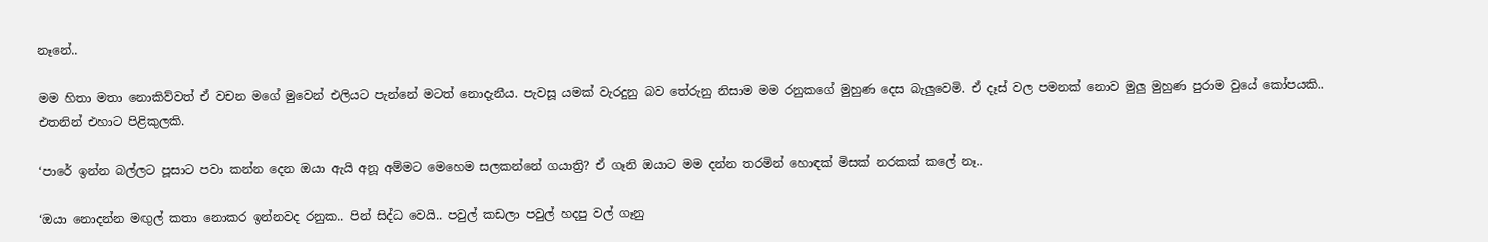නෑනේ..

මම හිතා මතා නොකිව්වත් ඒ වචන මගේ මුවෙන් එලියට පැන්නේ මටත් නොදැනීය. පැවසූ යමක් වැරදුනු බව තේරුනු නිසාම මම රනුකගේ මුහුණ දෙස බැලුවෙමි. ඒ දෑස් වල පමනක් නොව මුලු මුහුණ පුරාම වුයේ කෝපයකි.. එතනින් එහාට පිළිකුලකි.

‘පාරේ ඉන්න බල්ලට පූසාට පවා කන්න දෙන ඔයා ඇයි අනූ අම්මට මෙහෙම සලකන්නේ ගයාත්‍රි? ඒ ගෑනි ඔයාට මම දන්න තරමින් හොඳක් මිසක් නරකක් කලේ නෑ..

‘ඔයා නොදන්න මඟුල් කතා නොකර ඉන්නවද රනුක.. පින් සිද්ධ වෙයි.. පවුල් කඩලා පවුල් හදපු වල් ගෑනු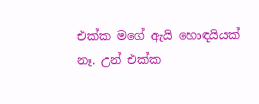එක්ක මගේ ඇයි හොඳයියක් නෑ. උන් එක්ක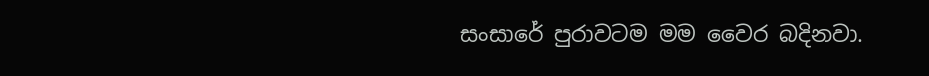සංසාරේ පුරාවටම මම වෛර බදිනවා.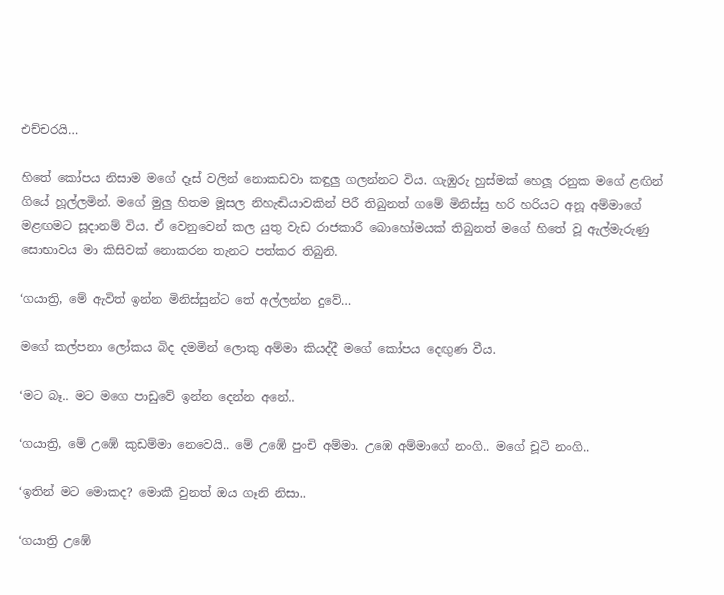එච්චරයි…

හිතේ කෝපය නිසාම මගේ දෑස් වලින් නොකඩවා කඳුලු ගලන්නට විය. ගැඹුරු හුස්මක් හෙලූ රනුක මගේ ළඟින් ගියේ හූල්ලමින්. මගේ මුලු හිතම මූසල නිහැඬියාවකින් පිරී තිබුනත් ගමේ මිනිස්සු හරි හරියට අනූ අම්මාගේ මළඟමට සූදානම් විය. ඒ වෙනුවෙන් කල යුතු වැඩ රාජකාරී බොහෝමයක් තිබුනත් මගේ හිතේ වූ ඇල්මැරුණු සොභාවය මා කිසිවක් නොකරන තැනට පත්කර තිබුනි.

‘ගයාත්‍රි, මේ ඇවිත් ඉන්න මිනිස්සුන්ට තේ අල්ලන්න දුවේ…

මගේ කල්පනා ලෝකය බිද දමමින් ලොකු අම්මා කියද්දී මගේ කෝපය දෙඟුණ වීය.

‘මට බෑ.. මට මගෙ පාඩුවේ ඉන්න දෙන්න අනේ..

‘ගයාත්‍රි, මේ උඹේ කුඩම්මා නෙවෙයි.. මේ උඹේ පුංචි අම්මා. උඹෙ අම්මාගේ නංගි.. මගේ චූටි නංගි..

‘ඉතින් මට මොකද? මොකී වුනත් ඔය ගෑනි නිසා..

‘ගයාත්‍රි උඹේ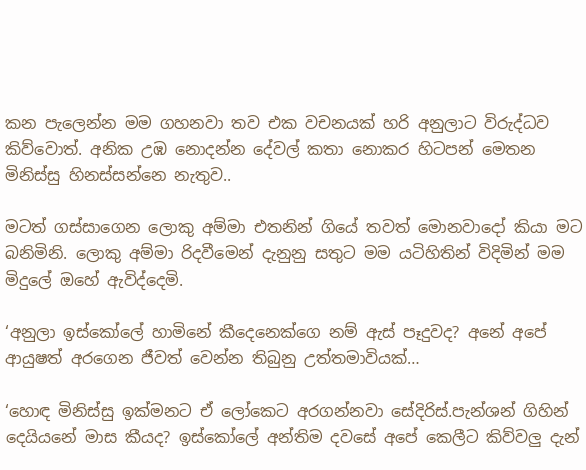කන පැලෙන්න මම ගහනවා තව එක වචනයක් හරි අනුලාට විරුද්ධව කිව්වොත්. අනික උඹ නොදන්න දේවල් කතා නොකර හිටපන් මෙතන මිනිස්සු හිනස්සන්නෙ නැතුව..

මටත් ගස්සාගෙන ලොකු අම්මා එතනින් ගියේ තවත් මොනවාදෝ කියා මට බනිමිනි. ලොකු අම්මා රිදවීමෙන් දැනුනු සතුට මම යටිහිතින් විදිමින් මම මිදුලේ ඔහේ ඇවිද්දෙමි.

‘අනුලා ඉස්කෝලේ හාමිනේ කීදෙනෙක්ගෙ නම් ඇස් පෑදුවද? අනේ අපේ ආයුෂත් අරගෙන ජීවත් වෙන්න තිබුනු උත්තමාවියක්…

‘හොඳ මිනිස්සු ඉක්මනට ඒ ලෝකෙට අරගන්නවා සේදිරිස්.පැන්ශන් ගිහින් දෙයියනේ මාස කීයද? ඉස්කෝලේ අන්තිම දවසේ අපේ කෙලීට කිව්වලු දැන්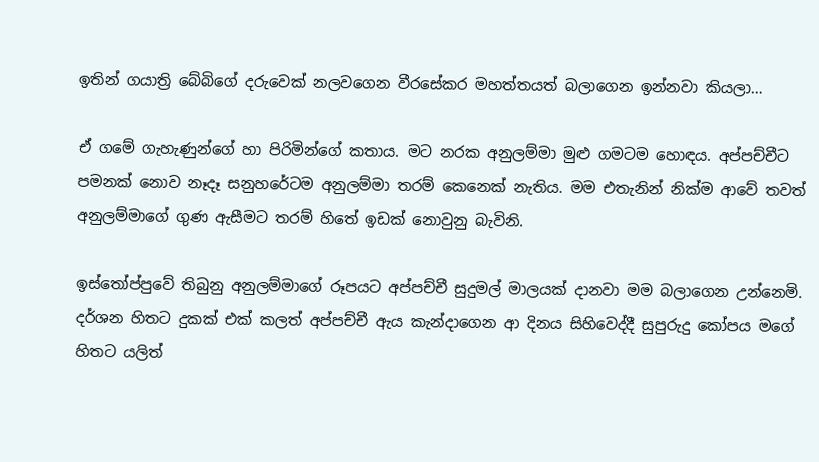ඉතින් ගයාත්‍රි බේබිගේ දරුවෙක් නලවගෙන වීරසේකර මහත්තයත් බලාගෙන ඉන්නවා කියලා…

ඒ ගමේ ගැහැණුන්ගේ හා පිරිමින්ගේ කතාය. මට නරක අනුලම්මා මුළු ගමටම හොඳය. අප්පච්චීට පමනක් නොව නෑදෑ සනුහරේටම අනුලම්මා තරම් කෙනෙක් නැතිය. මම එතැනින් නික්ම ආවේ තවත් අනුලම්මාගේ ගුණ ඇසීමට තරම් හිතේ ඉඩක් නොවුනු බැවිනි.

ඉස්තෝප්පුවේ තිබුනු අනුලම්මාගේ රූපයට අප්පච්චී සුදුමල් මාලයක් දානවා මම බලාගෙන උන්නෙමි. දර්ශන හිතට දුකක් එක් කලත් අප්පච්චී ඇය කැන්දාගෙන ආ දිනය සිහිවෙද්දී සුපුරුදු කෝපය මගේ හිතට යලිත්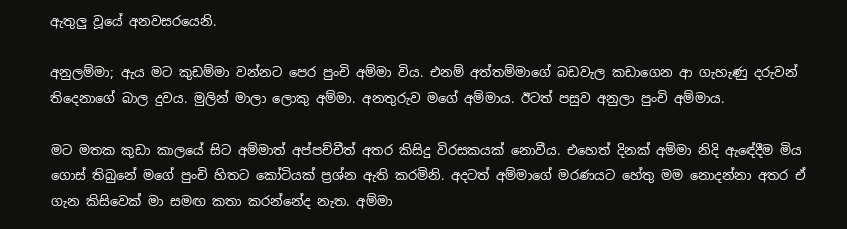ඇතුලු වූයේ අනවසරයෙනි.

අනුලම්මා; ඇය මට කුඩම්මා වන්නට පෙර පුංචි අම්මා විය. එනම් අත්තම්මාගේ බඩවැල කඩාගෙන ආ ගැහැණු දරුවන් තිදෙනාගේ බාල දුවය. මුලින් මාලා ලොකු අම්මා. අනතුරුව මගේ අම්මාය. ඊටත් පසුව අනුලා පුංචි අම්මාය.

මට මතක කුඩා කාලයේ සිට අම්මාත් අප්පච්චීත් අතර කිසිදු විරසකයක් නොවීය. එහෙත් දිනක් අම්මා නිදි ඇඳේදීම මිය ගොස් තිබුනේ මගේ පුංචි හිතට කෝටියක් ප්‍රශ්න ඇති කරමිනි. අදටත් අම්මාගේ මරණයට හේතු මම නොදන්නා අතර ඒ ගැන කිසිවෙක් මා සමඟ කතා කරන්නේද නැත. අම්මා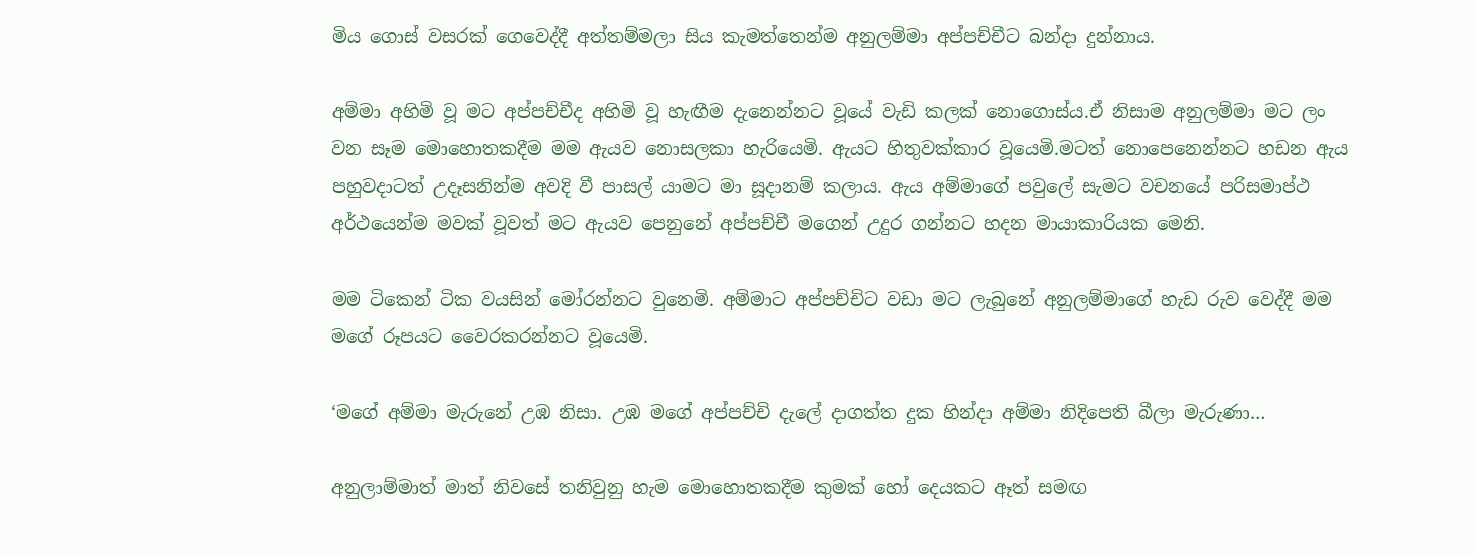මිය ගොස් වසරක් ගෙවෙද්දී අත්තම්මලා සිය කැමත්තෙන්ම අනුලම්මා අප්පච්චීට බන්දා දුන්නාය.

අම්මා අහිමි වූ මට අප්පච්චීද අහිමි වූ හැඟීම දැනෙන්නට වූයේ වැඩි කලක් නොගොස්ය.ඒ නිසාම අනුලම්මා මට ලං වන සෑම මොහොතකදීම මම ඇයව නොසලකා හැරියෙමි. ඇයට හිතුවක්කාර වූයෙමි.මටත් නොපෙනෙන්නට හඩන ඇය පහුවදාටත් උදෑසනින්ම අවදි වී පාසල් යාමට මා සූදානම් කලාය. ඇය අම්මාගේ පවුලේ සැමට වචනයේ පරිසමාප්ථ අර්ථයෙන්ම මවක් වූවත් මට ඇයව පෙනුනේ අප්පච්චී මගෙන් උදුර ගන්නට හදන මායාකාරියක මෙනි.

මම ටිකෙන් ටික වයසින් මෝරන්නට වුනෙමි. අම්මාට අප්පච්චිට වඩා මට ලැබුනේ අනුලම්මාගේ හැඩ රුව වෙද්දී මම මගේ රූපයට වෛරකරන්නට වූයෙමි.

‘මගේ අම්මා මැරුනේ උඹ නිසා. උඹ මගේ අප්පච්චි දැලේ දාගත්ත දුක හින්දා අම්මා නිදිපෙති බීලා මැරුණා…

අනුලාම්මාත් මාත් නිවසේ තනිවුනු හැම මොහොතකදීම කුමක් හෝ දෙයකට ඈත් සමඟ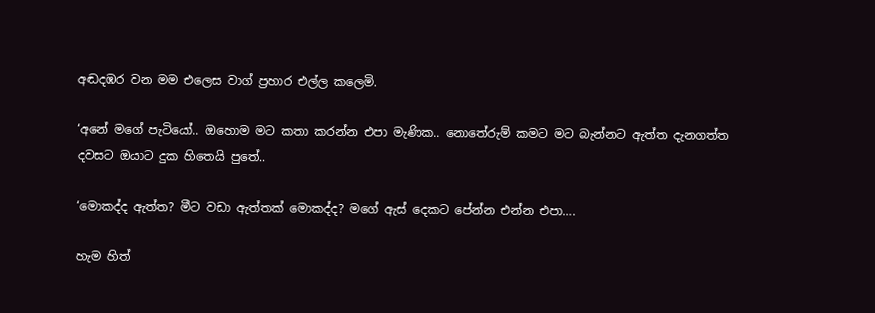අඬදඹර වන මම එලෙස වාග් ප්‍රහාර එල්ල කලෙමි.

‘අනේ මගේ පැටියෝ.. ඔහොම මට කතා කරන්න එපා මැණික.. නොතේරුම් කමට මට බැන්නට ඇත්ත දැනගත්ත දවසට ඔයාට දුක හිතෙයි පුතේ..

‘මොකද්ද ඇත්ත? මීට වඩා ඇත්තක් මොකද්ද? මගේ ඇස් දෙකට පේන්න එන්න එපා….

හැම හිත්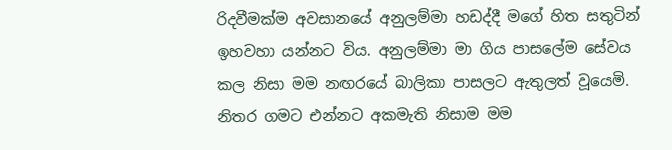රිදවීමක්ම අවසානයේ අනුලම්මා හඩද්දී මගේ හිත සතුටින් ඉහවහා යන්නට විය. අනුලම්මා මා ගිය පාසලේම සේවය කල නිසා මම නඟරයේ බාලිකා පාසලට ඇතුලත් වූයෙමි. නිතර ගමට එන්නට අකමැති නිසාම මම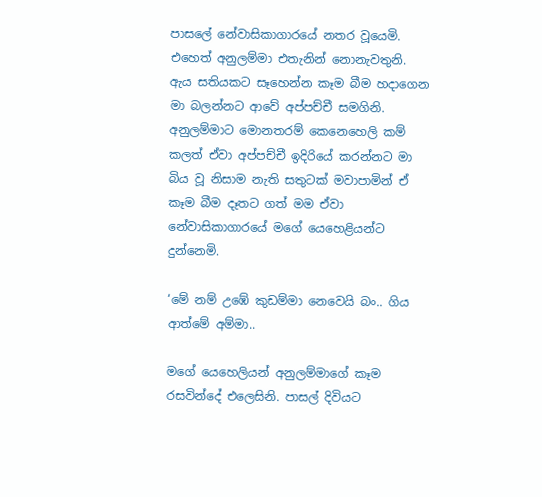පාසලේ නේවාසිකාගාරයේ නතර වූයෙමි. එහෙත් අනුලම්මා එතැනින් නොනැවතුනි. ඇය සතියකට සෑහෙන්න කෑම බීම හදාගෙන මා බලන්නට ආවේ අප්පච්චී සමගිනි. අනුලම්මාට මොනතරම් කෙනෙහෙලි කම් කලත් ඒවා අප්පච්චී ඉදිරියේ කරන්නට මා බිය වූ නිසාම නැති සතුටක් මවාපාමින් ඒ කෑම බීම දෑතට ගත් මම ඒවා නේවාසිකාගාරයේ මගේ යෙහෙළියන්ට දුන්නෙමි.

‘මේ නම් උඹේ කුඩම්මා නෙවෙයි බං.. ගිය ආත්මේ අම්මා..

මගේ යෙහෙලියන් අනුලම්මාගේ කෑම රසවින්දේ එලෙසිනි. පාසල් දිවියට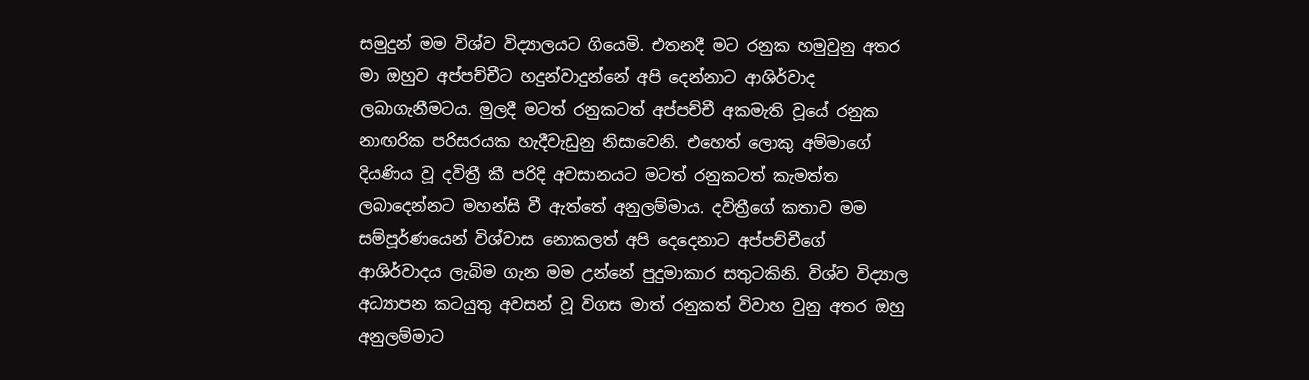සමුදුන් මම විශ්ව විද්‍යාලයට ගියෙමි. එතනදී මට රනුක හමුවුනු අතර මා ඔහුව අප්පච්චීට හදුන්වාදුන්නේ අපි දෙන්නාට ආශිර්වාද ලබාගැනීමටය. මුලදී මටත් රනුකටත් අප්පච්චී අකමැති වූයේ රනුක නාඟරික පරිසරයක හැදීවැඩුනු නිසාවෙනි. එහෙත් ලොකු අම්මාගේ දියණිය වූ දවිත්‍රී කී පරිදි අවසානයට මටත් රනුකටත් කැමත්ත ලබාදෙන්නට මහන්සි වී ඇත්තේ අනුලම්මාය. දවිත්‍රීගේ කතාව මම සම්පූර්ණයෙන් විශ්වාස නොකලත් අපි දෙදෙනාට අප්පච්චීගේ ආශිර්වාදය ලැබිම ගැන මම උන්නේ පුදුමාකාර සතුටකිනි. විශ්ව විද්‍යාල අධ්‍යාපන කටයුතු අවසන් වූ විගස මාත් රනුකත් විවාහ වුනු අතර ඔහු අනුලම්මාට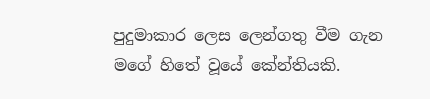පුදුමාකාර ලෙස ලෙන්ගතු වීම ගැන මගේ හිතේ වූයේ කේන්තියකි.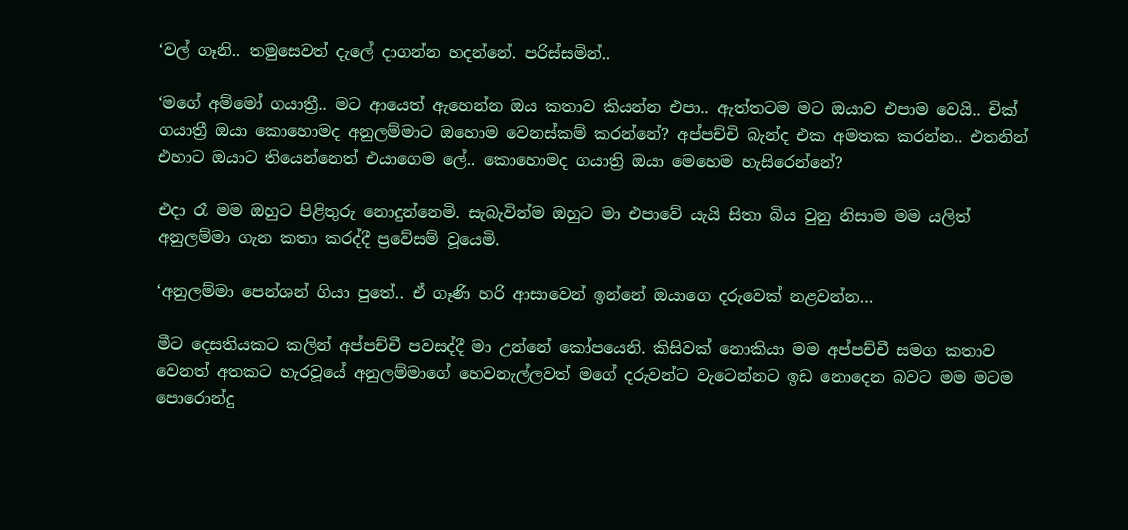‘වල් ගෑනි.. තමුසෙවත් දැලේ දාගන්න හදන්නේ. පරිස්සමින්..

‘මගේ අම්මෝ ගයාත්‍රී.. මට ආයෙත් ඇහෙන්න ඔය කතාව කියන්න එපා.. ඇත්තටම මට ඔයාව එපාම වෙයි.. චික් ගයාත්‍රී ඔයා කොහොමද අනුලම්මාට ඔහොම වෙනස්කම් කරන්නේ? අප්පච්චි බැන්ද එක අමතක කරන්න.. එතනින් එහාට ඔයාට තියෙන්නෙත් එයාගෙම ලේ.. කොහොමද ගයාත්‍රි ඔයා මෙහෙම හැසිරෙන්නේ?

එදා රෑ මම ඔහුට පිළිතුරු නොදුන්නෙමි. සැබැවින්ම ඔහුට මා එපාවේ යැයි සිතා බිය වුනු නිසාම මම යලිත් අනුලම්මා ගැන කතා කරද්දී ප්‍රවේසම් වූයෙමි.

‘අනුලම්මා පෙන්ශන් ගියා පුතේ.. ඒ ගෑණි හරි ආසාවෙන් ඉන්නේ ඔයාගෙ දරුවෙක් නළවන්න…

මීට දෙසතියකට කලින් අප්පච්චී පවසද්දී මා උන්නේ කෝපයෙනි. කිසිවක් නොකියා මම අප්පච්චී සමග කතාව වෙනත් අතකට හැරවූයේ අනුලම්මාගේ හෙවනැල්ලවත් මගේ දරුවන්ට වැටෙන්නට ඉඩ නොදෙන බවට මම මටම පොරොන්දු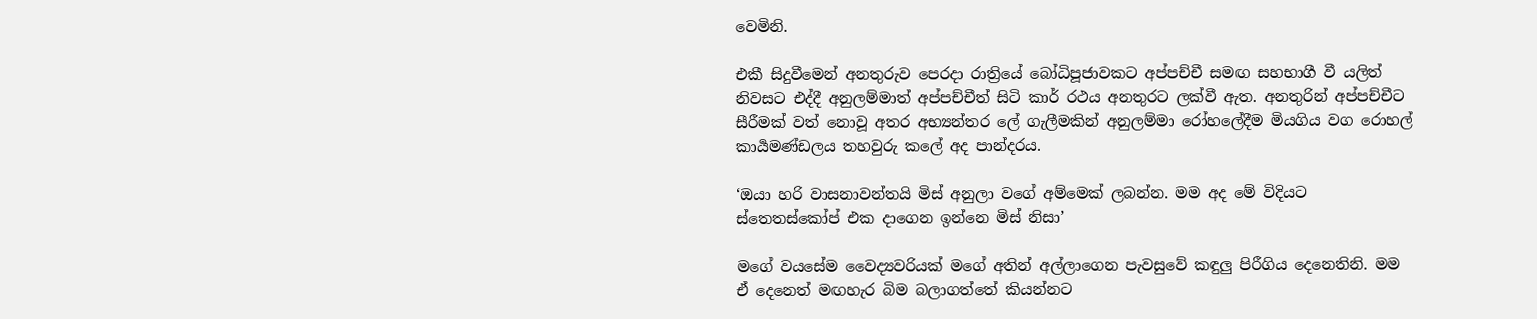වෙමිනි.

එකී සිදුවීමෙන් අනතුරුව පෙරදා රාත්‍රියේ බෝධිපූජාවකට අප්පච්චී සමඟ සහභාගී වී යලිත් නිවසට එද්දී අනුලම්මාත් අප්පච්චීත් සිටි කාර් රථය අනතුරට ලක්වී ඇත. අනතුරින් අප්පච්චීට සීරීමක් වත් නොවූ අතර අභ්‍යන්තර ලේ ගැලීමකින් අනුලම්මා රෝහලේදීම මියගිය වග රොහල් කාර්‍යමණ්ඩලය තහවුරු කලේ අද පාන්දරය.

‘ඔයා හරි වාසනාවන්තයි මිස් අනුලා වගේ අම්මෙක් ලබන්න. මම අද මේ විදියට ස්තෙතස්කෝප් එක දාගෙන ඉන්නෙ මිස් නිසා’

මගේ වයසේම වෛද්‍යවරියක් මගේ අතින් අල්ලාගෙන පැවසුවේ කඳුලු පිරීගිය දෙනෙතිනි. මම ඒ දෙනෙත් මඟහැර බිම බලාගත්තේ කියන්නට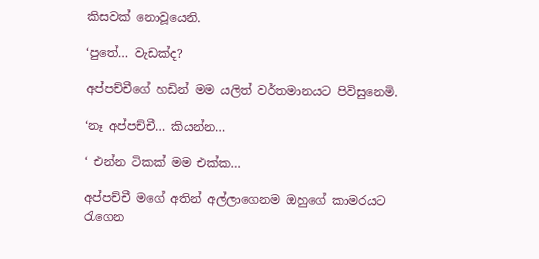කිසවක් නොවූයෙනි.

‘පුතේ… වැඩක්ද?

අප්පච්චීගේ හඩින් මම යලිත් වර්තමානයට පිවිසුනෙමි.

‘නෑ අප්පච්චී… කියන්න…

‘ එන්න ටිකක් මම එක්ක…

අප්පච්චී මගේ අතින් අල්ලාගෙනම ඔහුගේ කාමරයට රැගෙන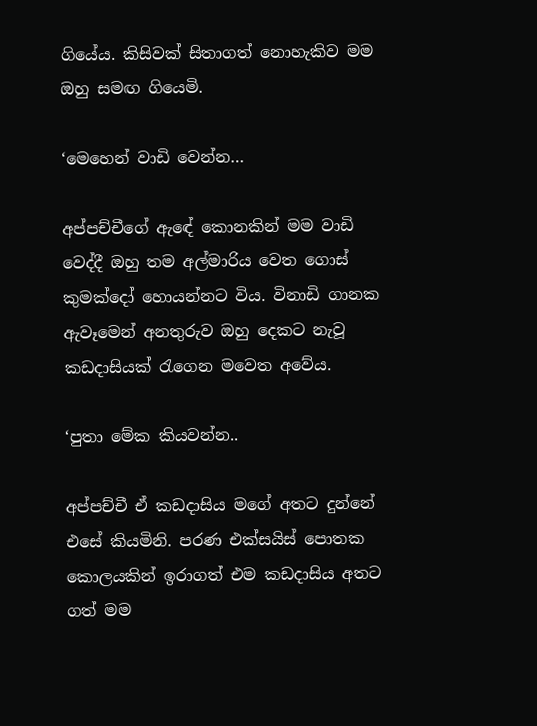ගියේය. කිසිවක් සිතාගත් නොහැකිව මම ඔහු සමඟ ගියෙමි.

‘මෙහෙන් වාඩි වෙන්න…

අප්පච්චීගේ ඇඳේ කොනකින් මම වාඩි වෙද්දී ඔහු තම අල්මාරිය වෙත ගොස් කුමක්දෝ හොයන්නට විය. විනාඩි ගානක ඇවෑමෙන් අනතුරුව ඔහු දෙකට නැවූ කඩදාසියක් රැගෙන මවෙත අවේය.

‘පුතා මේක කියවන්න..

අප්පච්චී ඒ කඩදාසිය මගේ අතට දුන්නේ එසේ කියමිනි. පරණ එක්සයිස් පොතක කොලයකින් ඉරාගත් එම කඩදාසිය අතට ගත් මම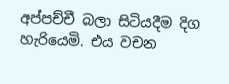අප්පච්චී බලා සිටියදීම දිග හැරියෙමි. එය වචන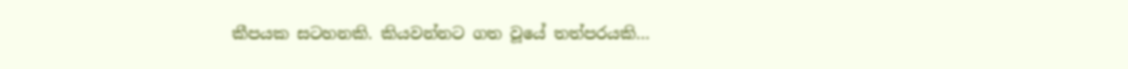කීපයක සටහනකි. කියවන්නට ගත වූයේ තත්පරයකි…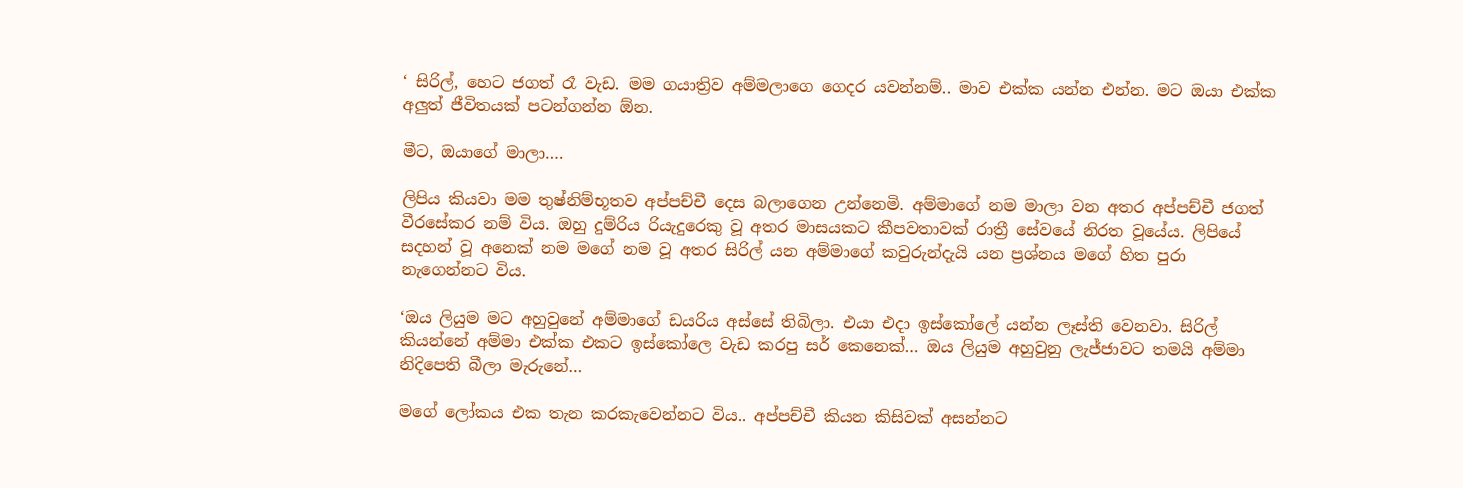‘ සිරිල්, හෙට ජගත් රෑ වැඩ. මම ගයාත්‍රිව අම්මලාගෙ ගෙදර යවන්නම්.. මාව එක්ක යන්න එන්න. මට ඔයා එක්ක අලුත් ජීවිතයක් පටන්ගන්න ඕන.

මීට, ඔයාගේ මාලා….

ලිපිය කියවා මම තුෂ්නිම්භූතව අප්පච්චී දෙස බලාගෙන උන්නෙමි. අම්මාගේ නම මාලා වන අතර අප්පච්චී ජගත් වීරසේකර නම් විය. ඔහු දුම්රිය රියැදුරෙකු වූ අතර මාසයකට කීපවතාවක් රාත්‍රී සේවයේ නිරත වූයේය. ලිපියේ සදහන් වූ අනෙක් නම මගේ නම වූ අතර සිරිල් යන අම්මාගේ කවුරුන්දැයි යන ප්‍රශ්නය මගේ හිත පුරා නැගෙන්නට විය.

‘ඔය ලියුම මට අහුවුනේ අම්මාගේ ඩයරිය අස්සේ තිබිලා. එයා එදා ඉස්කෝලේ යන්න ලෑස්ති වෙනවා. සිරිල් කියන්නේ අම්මා එක්ක එකට ඉස්කෝලෙ වැඩ කරපු ස‍ර් කෙනෙක්… ඔය ලියුම අහුවුනු ලැජ්ජාවට තමයි අම්මා නිදිපෙති බීලා මැරුනේ…

මගේ ලෝකය එක තැන කරකැවෙන්නට විය.. අප්පච්චී කියන කිසිවක් අසන්නට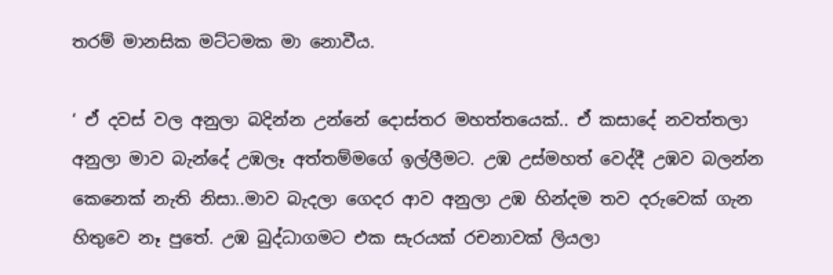තරම් මානසික මට්ටමක මා නොවීය.

‘ ඒ දවස් වල අනුලා බදින්න උන්නේ දොස්තර මහත්තයෙක්.. ඒ කසාදේ නවත්තලා අනුලා මාව බැන්දේ උඹලෑ අත්තම්මගේ ඉල්ලීමට. උඹ උස්මහත් වෙද්දී උඹව බලන්න කෙනෙක් නැති නිසා..මාව බැදලා ගෙදර ආව අනුලා උඹ හින්දම තව දරුවෙක් ගැන හිතුවෙ නෑ පුතේ. උඹ බුද්ධාගමට එක සැරයක් රචනාවක් ලියලා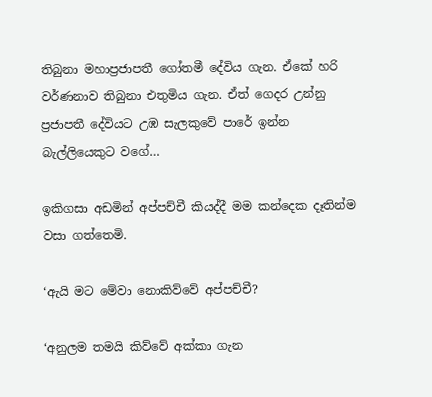තිබුනා මහාප්‍රජාපතී ගෝතමී දේවිය ගැන. ඒකේ හරි වර්ණනාව තිබුනා එතුමිය ගැන. ඒත් ගෙදර උන්නු ප්‍රජාපතී දේවියට උඹ සැලකුවේ පාරේ ඉන්න බැල්ලියෙකුට වගේ…

ඉකිගසා අඩමින් අප්පච්චී කියද්දී මම කන්දෙක දෑතින්ම වසා ගත්තෙමි.

‘ඇයි මට මේවා නොකිව්වේ අප්පච්චී?

‘අනුලම තමයි කිව්වේ අක්කා ගැන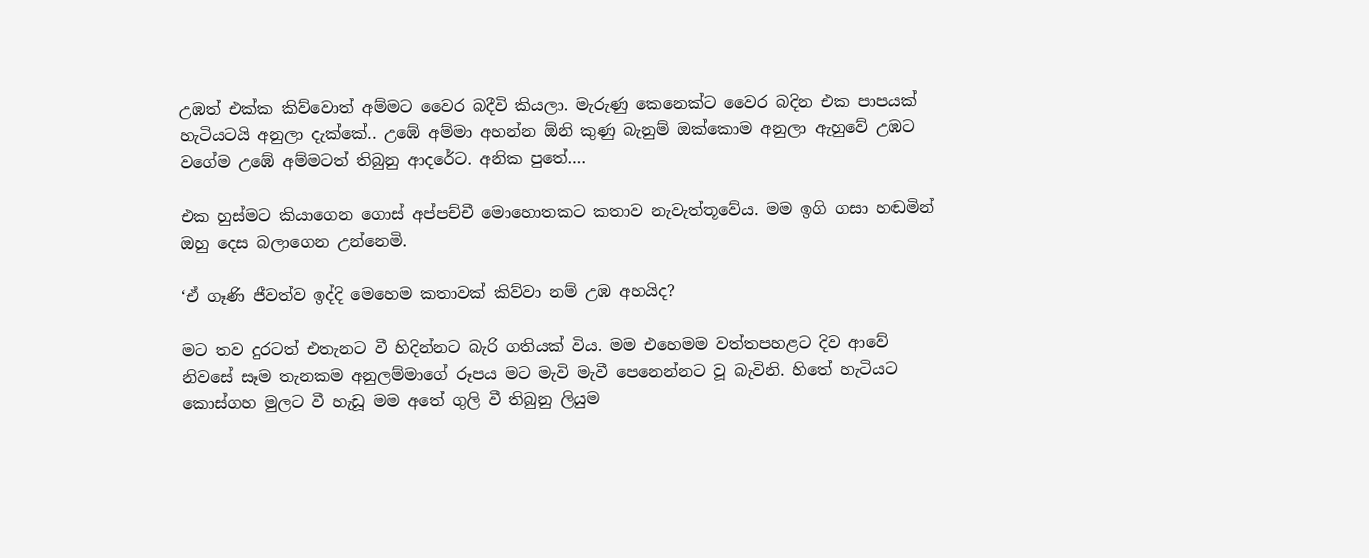උඹත් එක්ක කිව්වොත් අම්මට වෛර බදීවි කියලා. මැරුණු කෙනෙක්ට වෛර බදින එක පාපයක් හැටියටයි අනුලා දැක්කේ.. උඹේ අම්මා අහන්න ඕනි කුණු බැනුම් ඔක්කොම අනුලා ඇහුවේ උඹට වගේම උඹේ අම්මටත් තිබුනු ආදරේට. අනික පුතේ….

එක හුස්මට කියාගෙන ගොස් අප්පච්චී මොහොතකට කතාව නැවැත්තූවේය. මම ඉගි ගසා හඬමින් ඔහු දෙස බලාගෙන උන්නෙමි.

‘ඒ ගෑණි ජීවත්ව ඉද්දි මෙහෙම කතාවක් කිව්වා නම් උඹ අහයිද?

මට තව දුරටත් එතැනට වී හිදින්නට බැරි ගතියක් විය. මම එහෙමම වත්තපහළට දිව ආවේ නිවසේ සෑම තැනකම අනුලම්මාගේ රූපය මට මැවි මැවී පෙනෙන්නට වූ බැවිනි. හිතේ හැටියට කොස්ගහ මුලට වී හැඩූ මම අතේ ගුලි වී තිබුනු ලියුම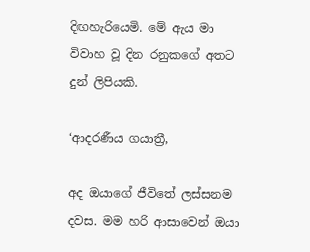දිඟහැරියෙමි. මේ ඇය මා විවාහ වූ දින රනුකගේ අතට දුන් ලිපියකි.

‘ආදරණීය ගයාත්‍රී,

අද ඔයාගේ ජීවිතේ ලස්සනම දවස. මම හරි ආසාවෙන් ඔයා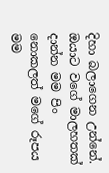දිහා බලාගෙන උන්නේ. ඔයාට වගේ මාලහතක් දාන්න මම පිං නොකලත් මගේ රූපය මම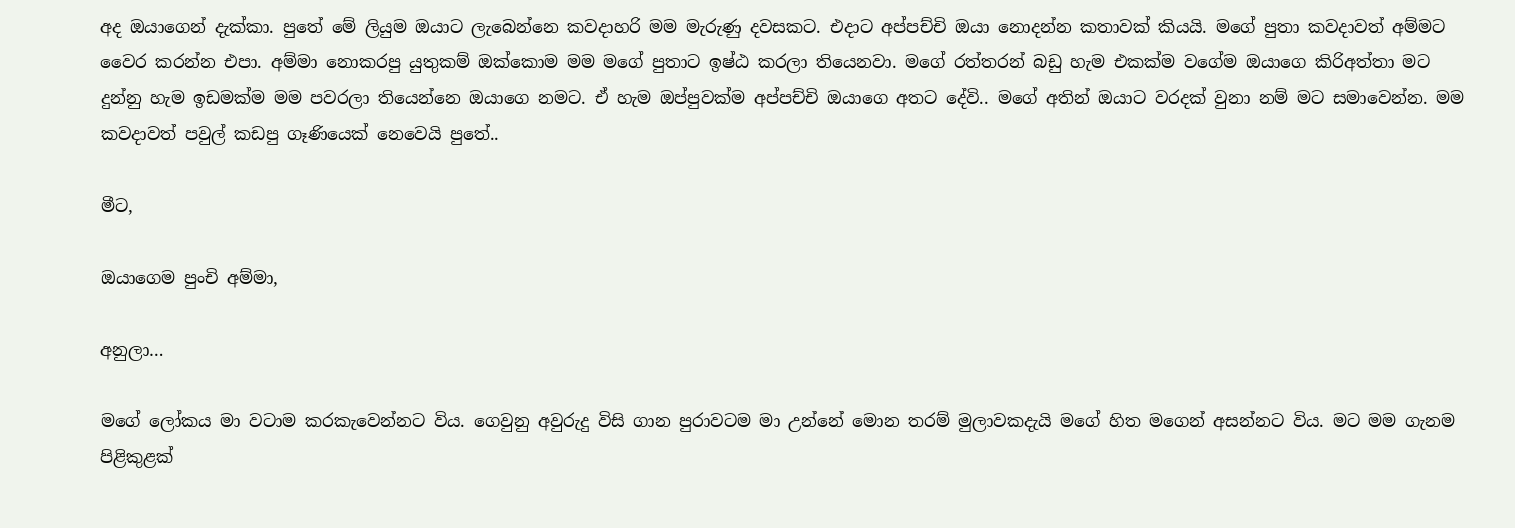අද ඔයාගෙන් දැක්කා. පුතේ මේ ලියුම ඔයාට ලැබෙන්නෙ කවදාහරි මම මැරුණු දවසකට. එදාට අප්පච්චි ඔයා නොදන්න කතාවක් කියයි. මගේ පුතා කවදාවත් අම්මට වෛර කරන්න එපා. අම්මා නොකරපු යුතුකම් ඔක්කොම මම මගේ පුතාට ඉෂ්ඨ කරලා තියෙනවා. මගේ රත්තරන් බඩු හැම එකක්ම වගේම ඔයාගෙ කිරිඅත්තා මට දුන්නු හැම ඉඩමක්ම මම පවරලා තියෙන්නෙ ඔයාගෙ නමට. ඒ හැම ඔප්පුවක්ම අප්පච්චි ඔයාගෙ අතට දේවි.. මගේ අතින් ඔයාට වරදක් වුනා නම් මට සමාවෙන්න. මම කවදාවත් පවුල් කඩපු ගෑණියෙක් නෙවෙයි පුතේ..

මීට,

ඔයාගෙම පුංචි අම්මා,

අනුලා…

මගේ ලෝකය මා වටාම කරකැවෙන්නට විය. ගෙවුනු අවුරුදු විසි ගාන පුරාවටම මා උන්නේ මොන තරම් මුලාවකදැයි මගේ හිත මගෙන් අසන්නට විය. මට මම ගැනම පිළිකුළක්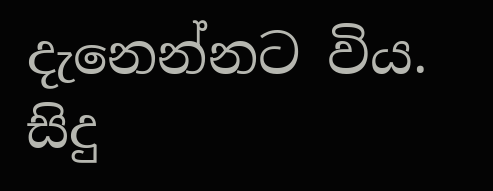දැනෙන්නට විය. සිදු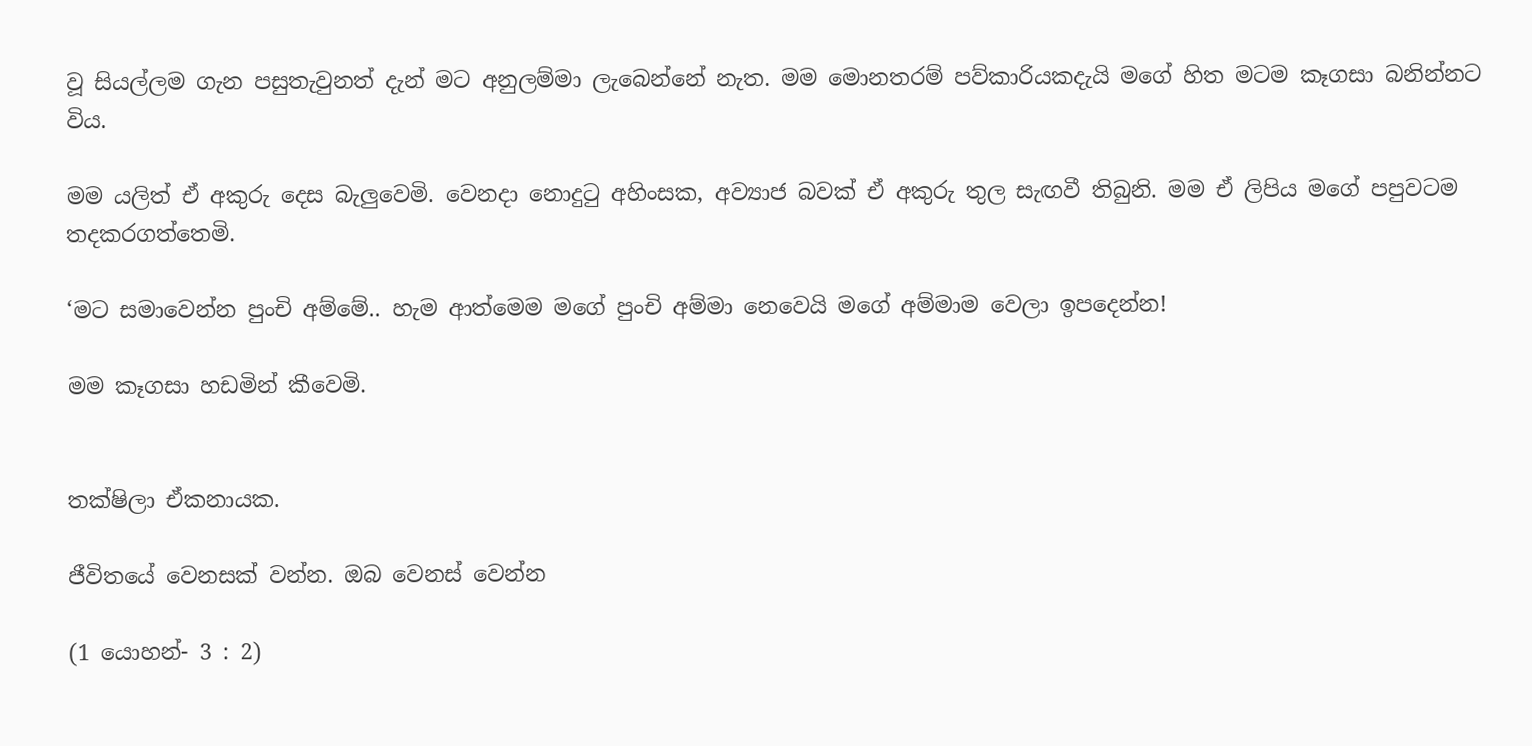වූ සියල්ලම ගැන පසුතැවුනත් දැන් මට අනුලම්මා ලැබෙන්නේ නැත. මම මොනතරම් පව්කාරියකදැයි මගේ හිත මටම කෑගසා බනින්නට විය.

මම යලිත් ඒ අකුරු දෙස බැලුවෙමි. වෙනදා නොදුටු අහිංසක, අව්‍යාජ බවක් ඒ අකුරු තුල සැඟවී තිබුනි. මම ඒ ලිපිය මගේ පපුවටම තදකරගත්තෙමි.

‘මට සමාවෙන්න පුංචි අම්මේ.. හැම ආත්මෙම මගේ පුංචි අම්මා නෙවෙයි මගේ අම්මාම වෙලා ඉපදෙන්න!

මම කෑගසා හඩමින් කීවෙමි.


තක්ෂිලා ඒකනායක.

ජීවිතයේ වෙනසක් වන්න. ඔබ වෙනස් වෙන්න

(1 යොහන්- 3 : 2)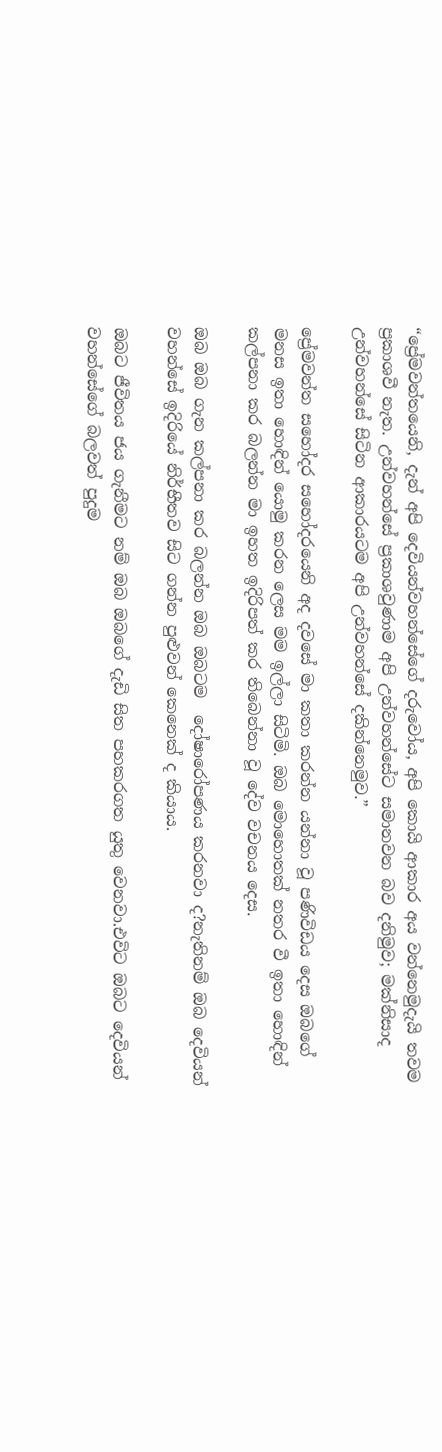“ප්‍රේමවන්තයෙනි, දැන් අපි දෙවියන්වහන්සේගේ දරුවෝය, අපි කොයි ආකාර අය වන්නෙමුදැයි තවම ප්‍රකාශවී නැත. උන්වහන්සේ ප්‍රකාශවුණාම අපි උන්වහන්සේට සමානවන බව දනිමුව; මක්නිසාද උන්වහන්සේ සිටින ආකාරයටම අපි උන්වහන්සේ දකින්නෙමුව.”

ප්‍රේමවන්ත සහෝදර සහෝදරයෙනි අද දවසේ මා කතා කරන්න යන්නා වූ පණිවිඩය දෙස ඔබගේ මනස ඉතා හොඳින් යොමු කරන ලෙස මම ඉල්ලා සිටිමි. ඔබ මොහොතක් නතර වී ඉතා හොඳින් කල්පනා කර බලන්න මා ඉහත ඉදිරිපත් කර තිබෙන්නා වූ දේව වචනය දෙස.

ඔබ ඔබ ගැන කල්පනා කර බලන්න ඔබ ඔබටම  දෝෂාරෝපණය කරනවා ද?නැතිනම් ඔබ දෙවියන් වහන්සේ ඉදිරියේ නිර්භීතව සිට ගන්න පුළුවන් කෙනෙක් ද කියාය.

ඔබට ජීවිතය ජය ගැනීමට නම් ඔබ ඔබගේ දැඩි සිත පහකරගත යුතු වෙනවා.එවිට ඔබට දෙවියන් වහන්සේගේ බලවත් පුදුම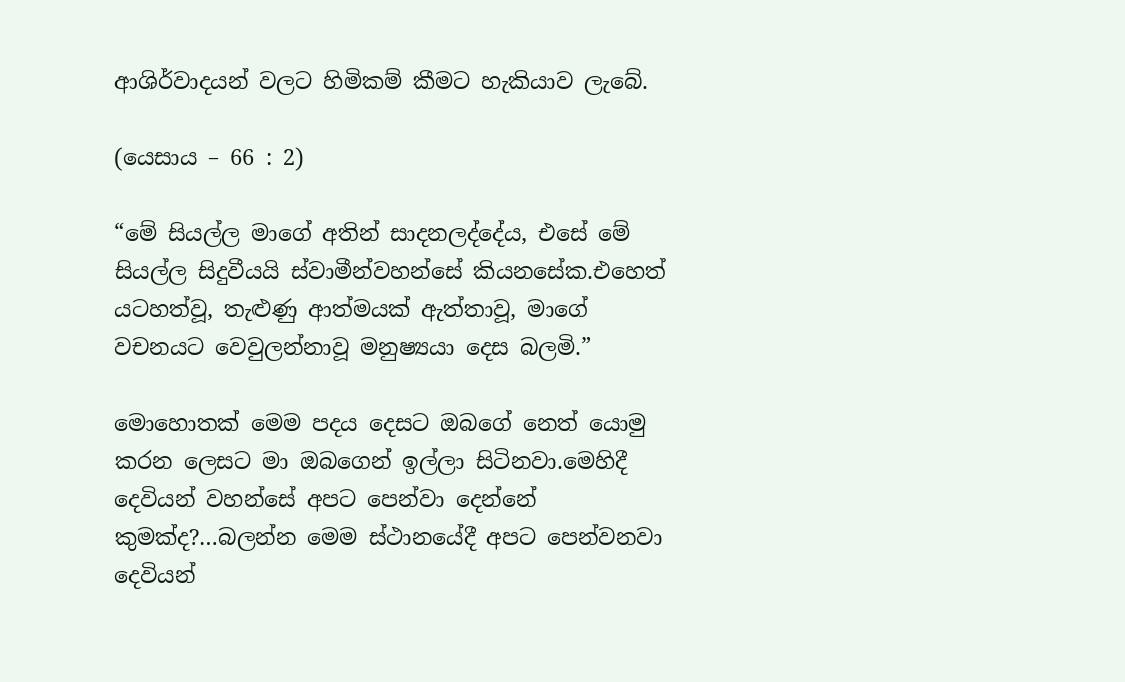ආශිර්වාදයන් වලට හිමිකම් කීමට හැකියාව ලැබේ.

(යෙසාය – 66 : 2)

“මේ සියල්ල මාගේ අතින් සාදනලද්දේය, එසේ මේ සියල්ල සිදුවීයයි ස්වාමීන්වහන්සේ කියනසේක.එහෙත් යටහත්වූ, තැළුණු ආත්මයක් ඇත්තාවූ, මාගේ වචනයට වෙවුලන්නාවූ මනුෂ්‍යයා දෙස බලමි.”

මොහොතක් මෙම පදය දෙසට ඔබගේ නෙත් යොමු කරන ලෙසට මා ඔබගෙන් ඉල්ලා සිටිනවා.මෙහිදී දෙවියන් වහන්සේ අපට පෙන්වා දෙන්නේ කුමක්ද?…බලන්න මෙම ස්ථානයේදී අපට පෙන්වනවා දෙවියන්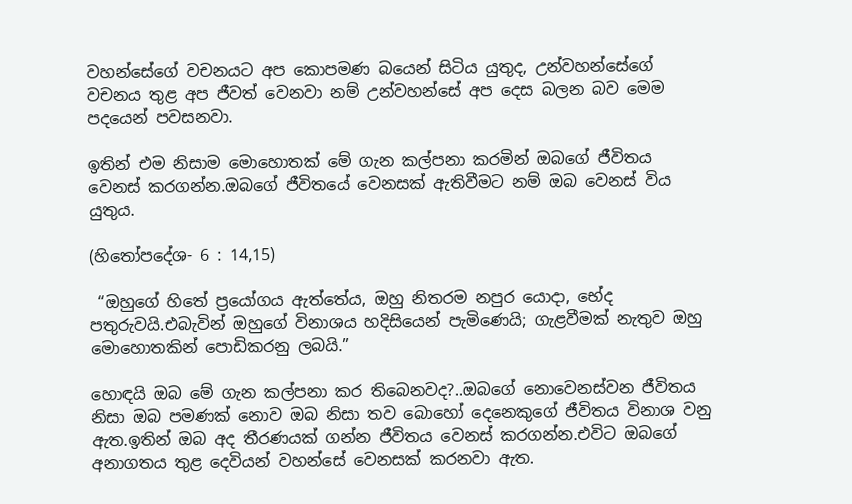වහන්සේගේ වචනයට අප කොපමණ බයෙන් සිටිය යුතුද, උන්වහන්සේගේ වචනය තුළ අප ජීවත් වෙනවා නම් උන්වහන්සේ අප දෙස බලන බව මෙම පදයෙන් පවසනවා.

ඉතින් එම නිසාම මොහොතක් මේ ගැන කල්පනා කරමින් ඔබගේ ජීවිතය වෙනස් කරගන්න.ඔබගේ ජීවිතයේ වෙනසක් ඇතිවීමට නම් ඔබ වෙනස් විය යුතුය.

(හිතෝපදේශ- 6 : 14,15)

 “ඔහුගේ හිතේ ප්‍රයෝගය ඇත්තේය, ඔහු නිතරම නපුර යොදා, භේද පතුරුවයි.එබැවින් ඔහුගේ විනාශය හදිසියෙන් පැමිණෙයි; ගැළවීමක් නැතුව ඔහු මොහොතකින් පොඩිකරනු ලබයි.”

හොඳයි ඔබ මේ ගැන කල්පනා කර තිබෙනවද?..ඔබගේ නොවෙනස්වන ජීවිතය නිසා ඔබ පමණක් නොව ඔබ නිසා තව බොහෝ දෙනෙකුගේ ජීවිතය විනාශ වනු ඇත.ඉතින් ඔබ අද තීරණයක් ගන්න ජීවිතය වෙනස් කරගන්න.එවිට ඔබගේ අනාගතය තුළ දෙවියන් වහන්සේ වෙනසක් කරනවා ඇත.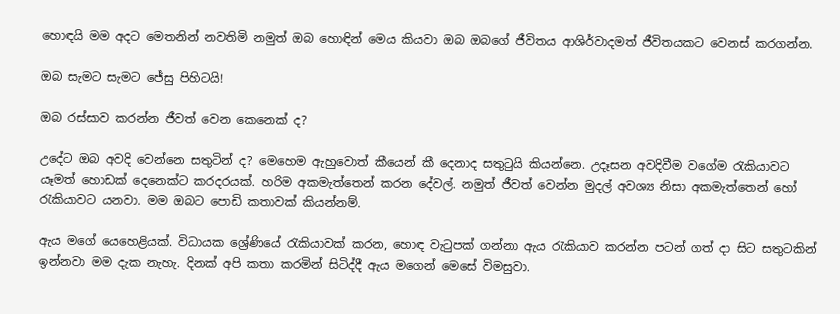හොඳයි මම අදට මෙතනින් නවතිමි නමුත් ඔබ හොඳින් මෙය කියවා ඔබ ඔබගේ ජීවිතය ආශිර්වාදමත් ජීවිතයකට වෙනස් කරගන්න.

ඔබ සැමට සැමට ජේසු පිහිටයි!

ඔබ රස්සාව කරන්න ජීවත් වෙන කෙනෙක් ද?

උදේට ඔබ අවදි වෙන්නෙ සතුටින් ද? මෙහෙම ඇහුවොත් කීයෙන් කී දෙනාද සතුටුයි කියන්නෙ. උදෑසන අවදිවීම වගේම රැකියාවට යෑමත් හොඩක් දෙනෙක්ට කරදරයක්. හරිම අකමැත්තෙන් කරන දේවල්. නමුත් ජීවත් වෙන්න මුදල් අවශ්‍ය නිසා අකමැත්තෙන් හෝ රැකියාවට යනවා. මම ඔබට පොඩි කතාවක් කියන්නම්.

ඇය මගේ යෙහෙළියක්. විධායක ශ්‍රේණියේ රැකියාවක් කරන, හොඳ වැටුපක් ගන්නා ඇය රැකියාව කරන්න පටන් ගත් දා සිට සතුටකින් ඉන්නවා මම දැක නැහැ. දිනක් අපි කතා කරමින් සිටිද්දී ඇය මගෙන් මෙසේ විමසුවා.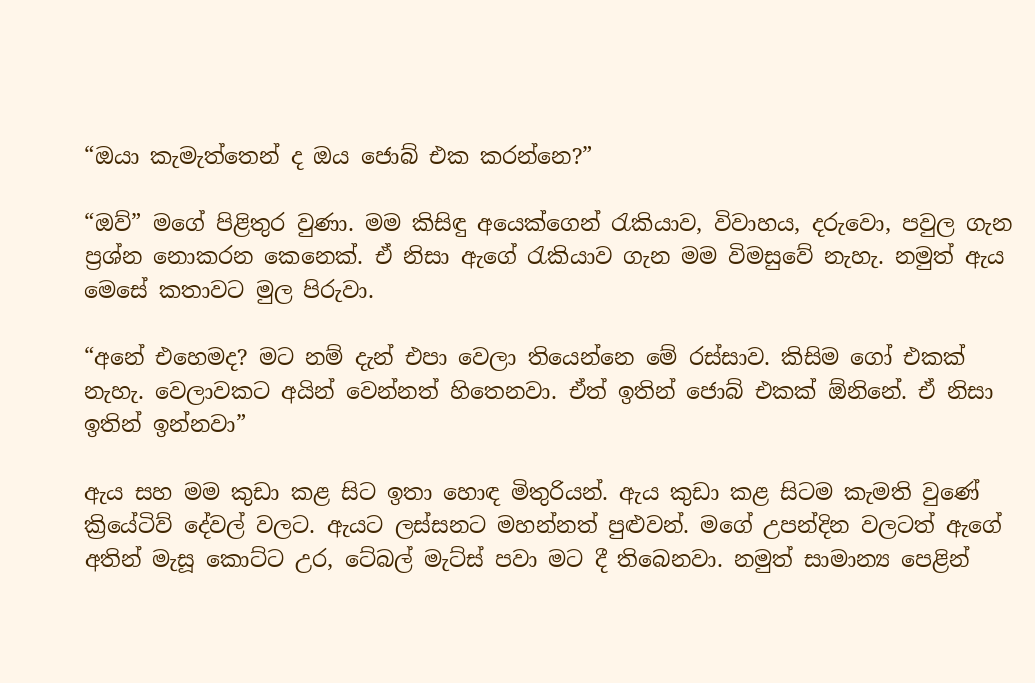“ඔයා කැමැත්තෙන් ද ඔය ජොබ් එක කරන්නෙ?”

“ඔව්” මගේ පිළිතුර වුණා. මම කිසිඳු අයෙක්ගෙන් රැකියාව, විවාහය, දරුවො, පවුල ගැන ප්‍රශ්න නොකරන කෙනෙක්. ඒ නිසා ඇගේ රැකියාව ගැන මම විමසුවේ නැහැ. නමුත් ඇය මෙසේ කතාවට මුල පිරුවා.

“අනේ එහෙමද? මට නම් දැන් එපා වෙලා තියෙන්නෙ මේ රස්සාව. කිසිම ගෝ එකක් නැහැ. වෙලාවකට අයින් වෙන්නත් හිතෙනවා. ඒත් ඉතින් ජොබ් එකක් ඕනිනේ. ඒ නිසා ඉතින් ඉන්නවා”

ඇය සහ මම කුඩා කළ සිට ඉතා හොඳ මිතුරියන්. ඇය කුඩා කළ සිටම කැමති වුණේ ක්‍රියේටිව් දේවල් වලට. ඇයට ලස්සනට මහන්නත් පුළුවන්. මගේ උපන්දින වලටත් ඇගේ අතින් මැසූ කොට්ට උර, ටේබල් මැට්ස් පවා මට දී තිබෙනවා. නමුත් සාමාන්‍ය පෙළින්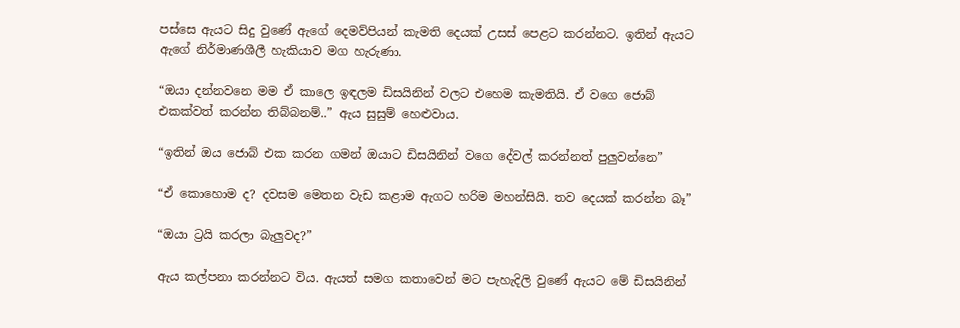පස්සෙ ඇයට සිදු වුණේ ඇගේ දෙමව්පියන් කැමති දෙයක් උසස් පෙළට කරන්නට. ඉතින් ඇයට ඇගේ නිර්මාණශීලී හැකියාව මග හැරුණා.

“ඔයා දන්නවනෙ මම ඒ කාලෙ ඉඳලම ඩිසයිනින් වලට එහෙම කැමතියි. ඒ වගෙ ජොබ් එකක්වත් කරන්න තිබ්බනම්..” ඇය සුසුම් හෙළුවාය.

“ඉතින් ඔය ජොබ් එක කරන ගමන් ඔයාට ඩිසයිනින් වගෙ දේවල් කරන්නත් පුලුවන්නෙ”

“ඒ කොහොම ද? දවසම මෙතන වැඩ කළාම ඇගට හරිම මහන්සියි. තව දෙයක් කරන්න බෑ”

“ඔයා ට්‍රයි කරලා බැලුවද?”

ඇය කල්පනා කරන්නට විය. ඇයත් සමග කතාවෙන් මට පැහැදිලි වුණේ ඇයට මේ ඩිසයිනින්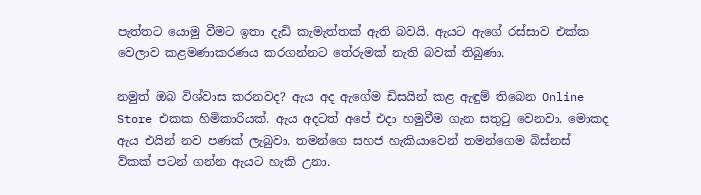පැත්තට යොමු වීමට ඉතා දැඩි කැමැත්තක් ඇති බවයි. ඇයට ඇගේ රස්සාව එක්ක වෙලාව කළමණාකරණය කරගන්නට තේරුමක් නැති බවක් තිබුණා.

නමුත් ඔබ විශ්වාස කරනවද? ඇය අද ඇගේම ඩිසයින් කළ ඇඳුම් තිබෙන Online Store එකක හිමිකාරියක්. ඇය අදටත් අපේ එදා හමුවීම ගැන සතුටු වෙනවා. මොකද ඇය එයින් නව පණක් ලැබුවා. තමන්ගෙ සහජ හැකියාවෙන් තමන්ගෙම බිස්නස් ව්කක් පටන් ගන්න ඇයට හැකි උනා.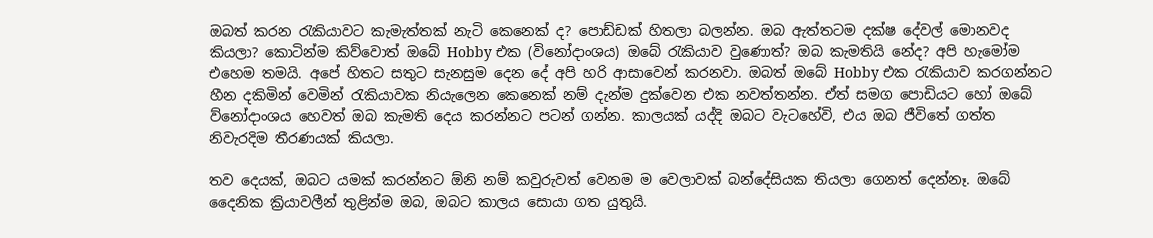ඔබත් කරන රැකියාවට කැමැත්තක් නැටි කෙනෙක් ද? පොඩ්ඩක් හිතලා බලන්න. ඔබ ඇත්තටම දක්ෂ දේවල් මොනවද කියලා? කොටින්ම කිව්වොත් ඔබේ Hobby එක (විනෝදාංශය) ඔබේ රැකියාව වුණොත්? ඔබ කැමතියි නේද? අපි හැමෝම එහෙම තමයි. අපේ හිතට සතුට සැනසුම දෙන දේ අපි හරි ආසාවෙන් කරනවා. ඔබත් ඔබේ Hobby එක රැකියාව කරගන්නට හීන දකිමින් වෙමින් රැකියාවක නියැලෙන කෙනෙක් නම් දැන්ම දුක්වෙන එක නවත්තන්න. ඒත් සමග පොඩියට හෝ ඔබේ ව්නෝදාංශය හෙවත් ඔබ කැමති දෙය කරන්නට පටන් ගන්න. කාලයක් යද්දි ඔබට වැටහේවි, එය ඔබ ජීවිතේ ගත්ත නිවැරදිම තීරණයක් කියලා.

තව දෙයක්, ඔබට යමක් කරන්නට ඕනි නම් කවුරුවත් වෙනම ම වෙලාවක් බන්දේසියක තියලා ගෙනත් දෙන්නෑ. ඔබේ දෛනික ක්‍රියාවලීන් තුළින්ම ඔබ, ඔබට කාලය සොයා ගත යුතුයි.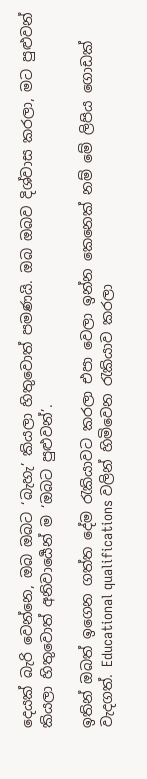දෙයක් බැරි වෙන්නෙ, ඔබ ඔබට ‘බැහැ’ කියලා හිතුවොත් පමණයි. ඔබ ඔබව දිශ්වාස කරලා, මට පුළුවන් කියලා හිතුවොත් අනිවාර්‍යෙන් ම ‘ඔබට පුළුවන්’.

ඉතින් ඔබත් ඉගෙන ගත්ත දේම රැකියාවට කරලා එපා වෙලා ඉන්න කෙනෙක් නම් මේ ලිපිය ගොඩක් වැදගත්. Educational qualifications වලින් හිමිවෙන රැකියාව කරලා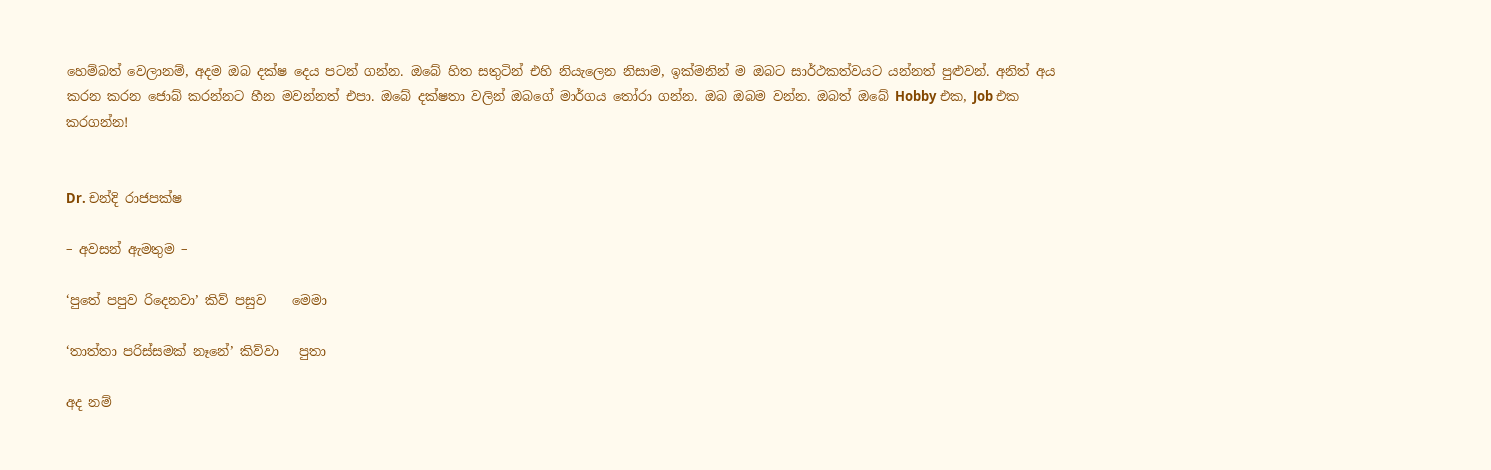හෙම්බත් වෙලානම්, අදම ඔබ දක්ෂ දෙය පටන් ගන්න. ඔබේ හිත සතුටින් එහි නියැලෙන නිසාම, ඉක්මනින් ම ඔබට සාර්ථකත්වයට යන්නත් පුළුවන්. අනිත් අය කරන කරන ජොබ් කරන්නට හීන මවන්නත් එපා. ඔබේ දක්ෂතා වලින් ඔබගේ මාර්ගය තෝරා ගන්න. ඔබ ඔබම වන්න. ඔබත් ඔබේ Hobby එක, Job එක කරගන්න!


Dr. චන්දි රාජපක්ෂ

– අවසන් ඇමතුම –

‘පුතේ පපුව රිදෙනවා’ කිව් පසුව    මෙමා

‘තාත්තා පරිස්සමක් නෑනේ’ කිව්වා   පුතා

අද නම්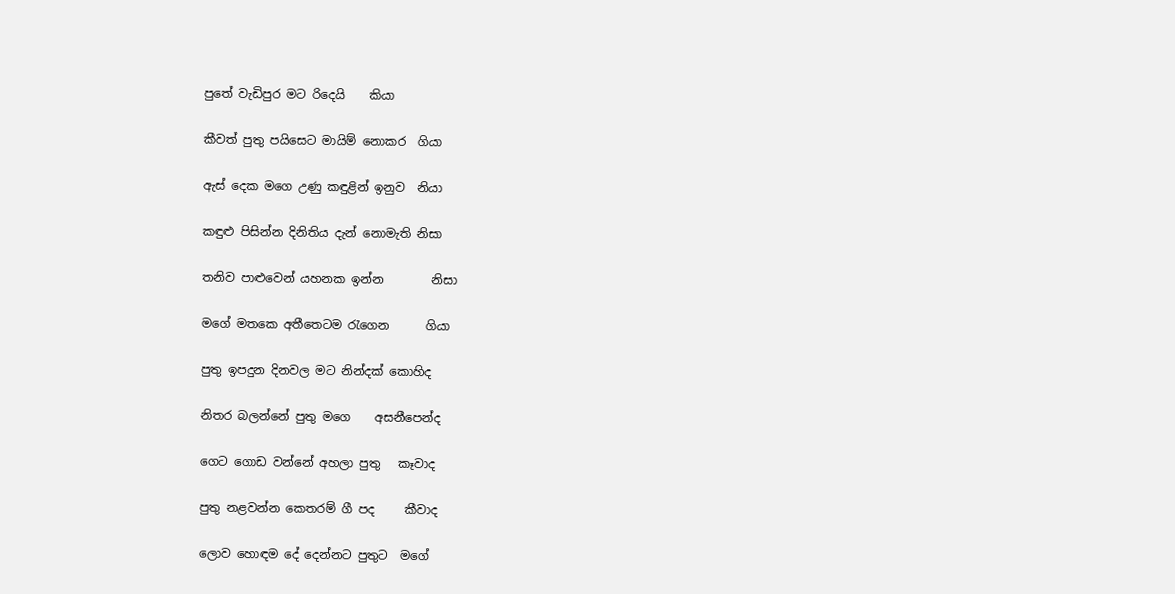පුතේ වැඩිපුර මට රිදෙයි    කියා

කීවත් පුතු පයිසෙට මායිම් නොකර  ගියා

ඇස් දෙක මගෙ උණු කඳුළින් ඉනුව  නියා

කඳුළු පිසින්න දිනිතිය දැන් නොමැති නිසා

තනිව පාළුවෙන් යහනක ඉන්න        නිසා

මගේ මතකෙ අතීතෙටම රැගෙන      ගියා

පුතු ඉපදුන දිනවල මට නින්දක් කොහිද

නිතර බලන්නේ පුතු මගෙ    අසනීපෙන්ද

ගෙට ගොඩ වන්නේ අහලා පුතු   කෑවාද

පුතු නළවන්න කෙතරම් ගී පද     කීවාද

ලොව හොඳම දේ දෙන්නට පුතුට  මගේ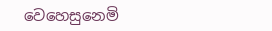වෙහෙසුනෙමි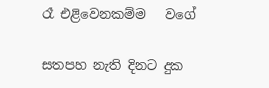රෑ එළිවෙනකම්ම   වගේ

සතපහ නැති දිනට දුක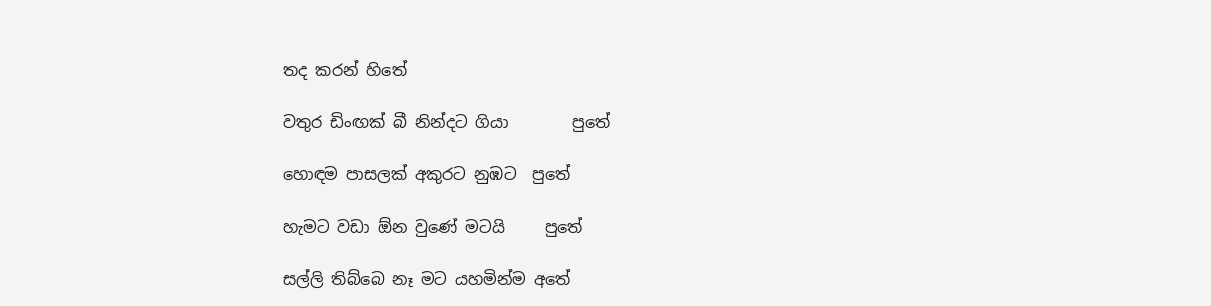තද කරන් හිතේ

වතුර ඩිංඟක් බී නින්දට ගියා        පුතේ

හොඳම පාසලක් අකුරට නුඹට  පුතේ

හැමට වඩා ඕන වුණේ මටයි     පුතේ

සල්ලි තිබ්බෙ නෑ මට යහමින්ම අතේ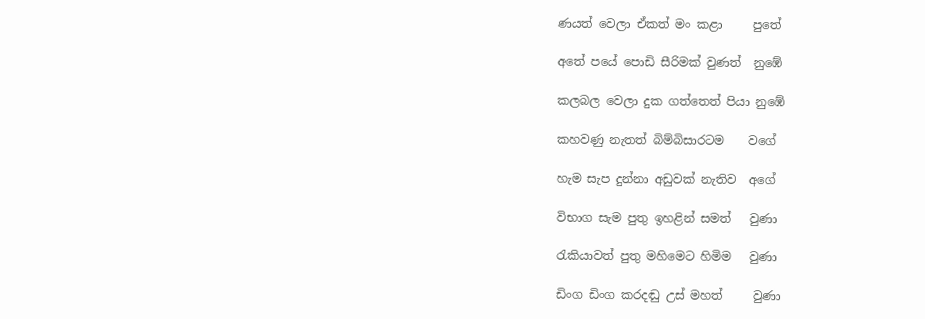ණයත් වෙලා ඒකත් මං කළා     පුතේ

අතේ පයේ පොඩි සීරිමක් වුණත්  නුඹේ

කලබල වෙලා දුක ගත්තෙත් පියා නුඹේ

කහවණු නැතත් බිම්බිසාරටම    වගේ

හැම සැප දුන්නා අඩුවක් නැතිව  අගේ

විභාග සැම පුතු ඉහළින් සමත්   වුණා

රැකියාවත් පුතු මහිමෙට හිමිම   වුණා

ඩිංග ඩිංග කරදඬු උස් මහත්     වුණා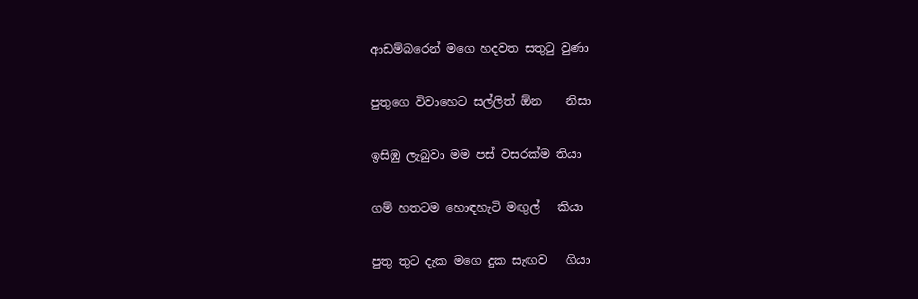ආඩම්බරෙන් මගෙ හදවත සතුටු වුණා

පුතුගෙ විවාහෙට සල්ලිත් ඕන    නිසා

ඉසිඹු ලැබුවා මම පස් වසරක්ම තියා

ගම් හතටම හොඳහැටි මඟුල්   කියා

පුතු තුට දැක මගෙ දුක සැඟව   ගියා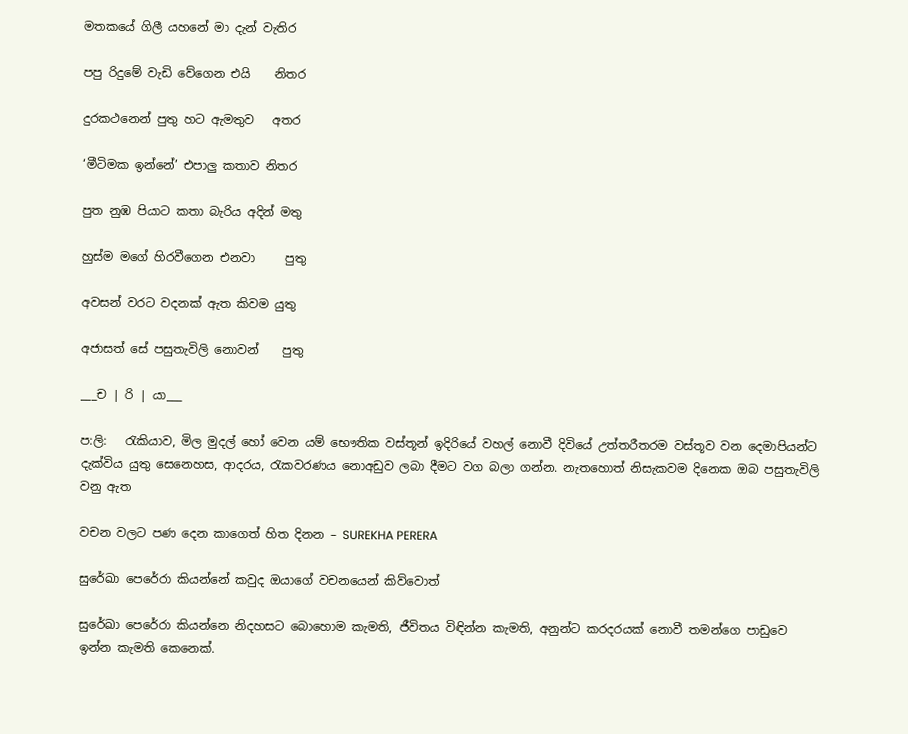මතකයේ ගිලී යහනේ මා දැන් වැතිර

පපු රිදුමේ වැඩි වේගෙන එයි    නිතර

දුරකථනෙන් පුතු හට ඇමතුව   අතර

‘මීටිමක ඉන්නේ’ එපාලු කතාව නිතර

පුත නුඹ පියාට කතා බැරිය අදින් මතු

හුස්ම මගේ හිරවීගෙන එනවා     පුතු

අවසන් වරට වදනක් ඇත කිවම යුතු

අජාසත් සේ පසුතැවිලි නොවන්    පුතු

___ච | රි | යා___

ප:ලි:   රැකියාව, මිල මුදල් හෝ වෙන යම් භෞතික වස්තූන් ඉදිරියේ වහල් නොවී දිවියේ උත්තරීතරම වස්තූව වන දෙමාපියන්ට දැක්විය යුතු සෙනෙහස, ආදරය, රැකවරණය නොඅඩුව ලබා දීමට වග බලා ගන්න. නැතහොත් නිසැකවම දිනෙක ඔබ පසුතැවිලි වනු ඇත

වචන වලට පණ දෙන කාගෙත් හිත දිනන – SUREKHA PERERA

සුරේඛා පෙරේරා කියන්නේ කවුද ඔයාගේ වචනයෙන් කිව්වොත්

සුරේඛා පෙරේරා කියන්නෙ නිදහසට බොහොම කැමති, ජීවිතය විඳින්න කැමති, අනුන්ට කරදරයක් නොවී තමන්ගෙ පාඩුවෙ ඉන්න කැමති කෙනෙක්.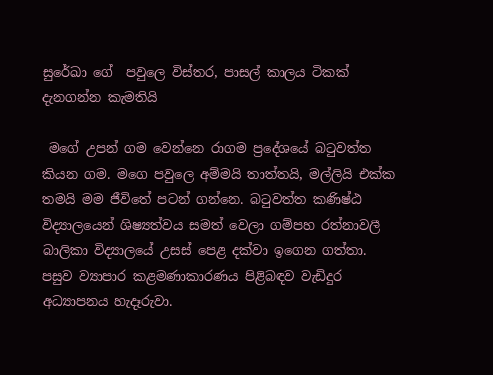සුරේඛා ගේ  පවුලෙ විස්තර, පාසල් කාලය ටිකක් දැනගන්න කැමතියි

 මගේ උපන් ගම වෙන්නෙ රාගම ප්‍රදේශයේ බටුවත්ත කියන ගම. මගෙ පවුලෙ අම්මයි තාත්තයි, මල්ලියි එක්ක තමයි මම ජීවිතේ පටන් ගන්නෙ. බටුවත්ත කණිෂ්ඨ විද්‍යාලයෙන් ශිෂ්‍යත්වය සමත් වෙලා ගම්පහ රත්නාවලී බාලිකා විද්‍යාලයේ උසස් පෙළ දක්වා ඉගෙන ගත්තා. පසුව ව්‍යාපාර කළමණාකාරණය පිළිබඳව වැඩිදුර අධ්‍යාපනය හැදෑරුවා.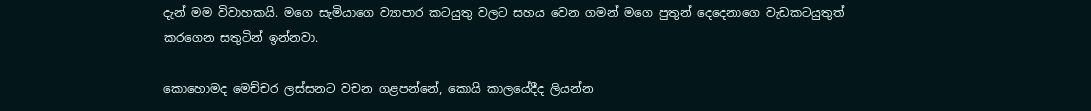දැන් මම විවාහකයි. මගෙ සැමියාගෙ ව්‍යාපාර කටයුතු වලට සහය වෙන ගමන් මගෙ පුතුන් දෙදෙනාගෙ වැඩකටයුතුත් කරගෙන සතුටින් ඉන්නවා.

කොහොමද මෙච්චර ලස්සනට වචන ගළපන්නේ, කොයි කාලයේදීද ලියන්න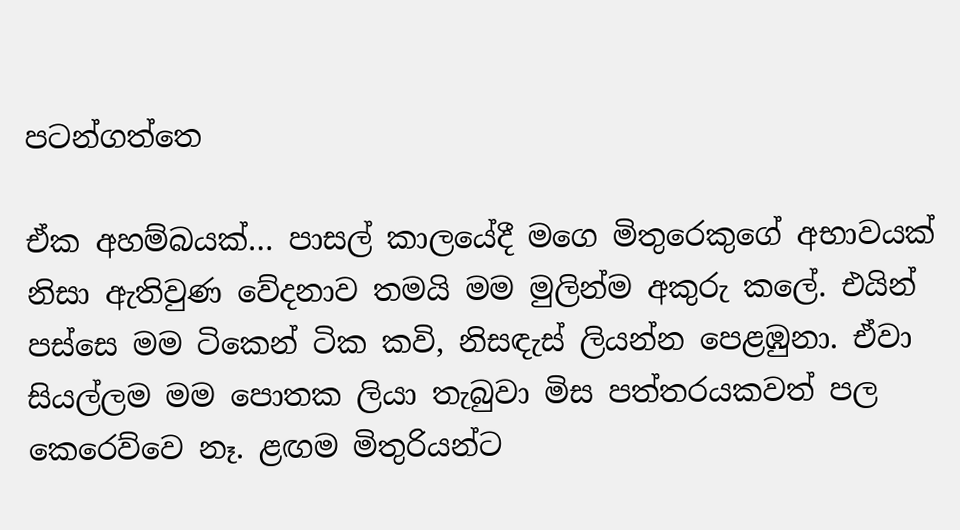පටන්ගත්තෙ

ඒක අහම්බයක්… පාසල් කාලයේදී මගෙ මිතුරෙකුගේ අභාවයක් නිසා ඇතිවුණ වේදනාව තමයි මම මුලින්ම අකුරු කලේ. එයින් පස්සෙ මම ටිකෙන් ටික කවි, නිසඳැස් ලියන්න පෙළඹුනා. ඒවා සියල්ලම මම පොතක ලියා තැබුවා මිස පත්තරයකවත් පල කෙරෙව්වෙ නෑ. ළඟම මිතුරියන්ට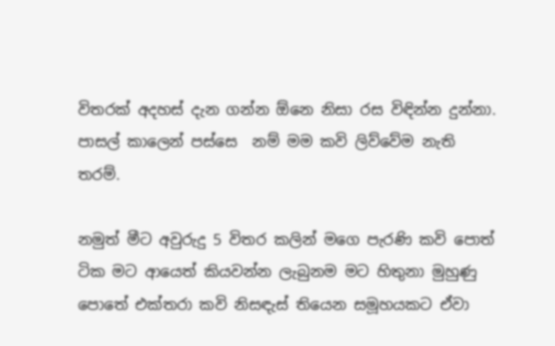විතරක් අදහස් දැන ගන්න ඕනෙ නිසා රස විඳින්න දුන්නා. පාසල් කාලෙන් පස්සෙ  නම් මම කවි ලිව්වේම නැති තරම්.

නමුත් මීට අවුරුදු 5 විතර කලින් මගෙ පැරණි කවි පොත් ටික මට ආයෙත් කියවන්න ලැබුනම මට හිතුනා මුහුණු පොතේ එක්තරා කවි නිසඳැස් තියෙන සමූහයකට ඒවා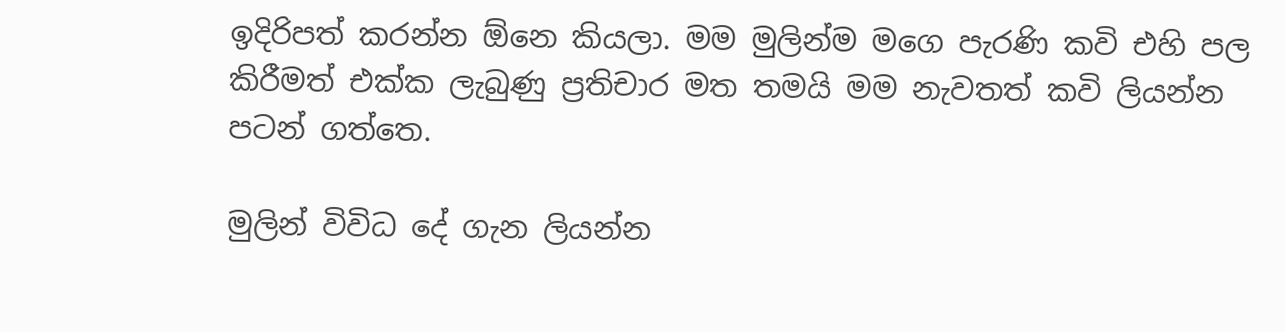ඉදිරිපත් කරන්න ඕනෙ කියලා. මම මුලින්ම මගෙ පැරණි කවි එහි පල කිරීමත් එක්ක ලැබුණු ප්‍රතිචාර මත තමයි මම නැවතත් කවි ලියන්න පටන් ගත්තෙ.

මුලින් විවිධ දේ ගැන ලියන්න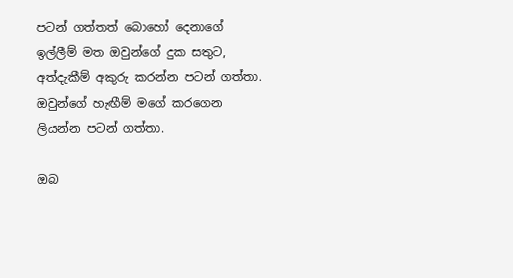පටන් ගත්තත් බොහෝ දෙනාගේ ඉල්ලීම් මත ඔවුන්ගේ දුක සතුට, අත්දැකීම් අකුරු කරන්න පටන් ගත්තා. ඔවුන්ගේ හැඟීම් මගේ කරගෙන ලියන්න පටන් ගත්තා.

ඔබ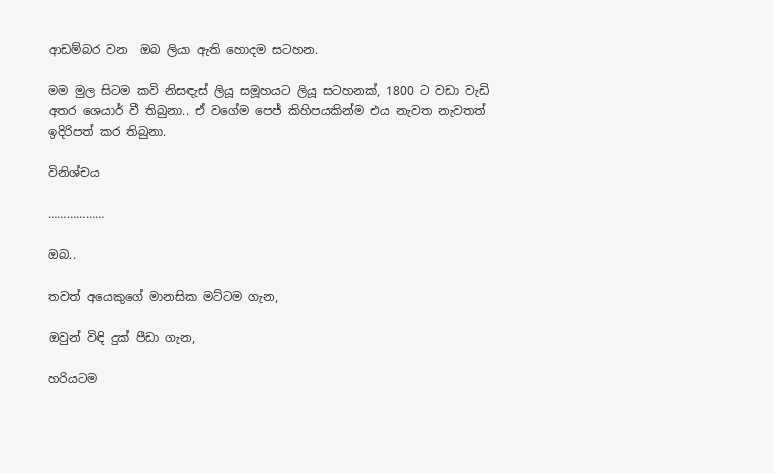ආඩම්බර වන  ඔබ ලියා ඇති හොදම සටහන.

මම මුල සිටම කවි නිසඳැස් ලියූ සමූහයට ලියූ සටහනක්, 1800 ට වඩා වැඩි අතර ශෙයාර් වී තිබුනා.. ඒ වගේම පෙජ් කිහිපයකින්ම එය නැවත නැවතත් ඉදිරිපත් කර තිබුනා.

විනිශ්චය

………………

ඔබ..

තවත් අයෙකුගේ මානසික මට්ටම ගැන,

ඔවුන් විඳි දුක් පීඩා ගැන,

හරියටම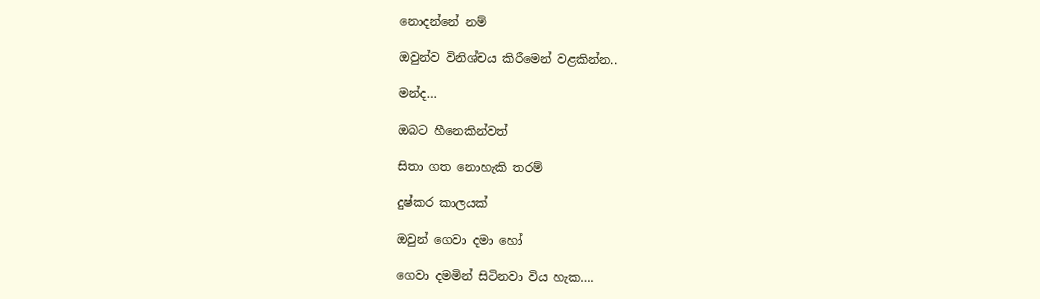නොදන්නේ නම්

ඔවුන්ව විනිශ්චය කිරීමෙන් වළකින්න..

මන්ද…

ඔබට හීනෙකින්වත්

සිතා ගත නොහැකි තරම්

දුෂ්කර කාලයක්

ඔවුන් ගෙවා දමා හෝ

ගෙවා දමමින් සිටිනවා විය හැක….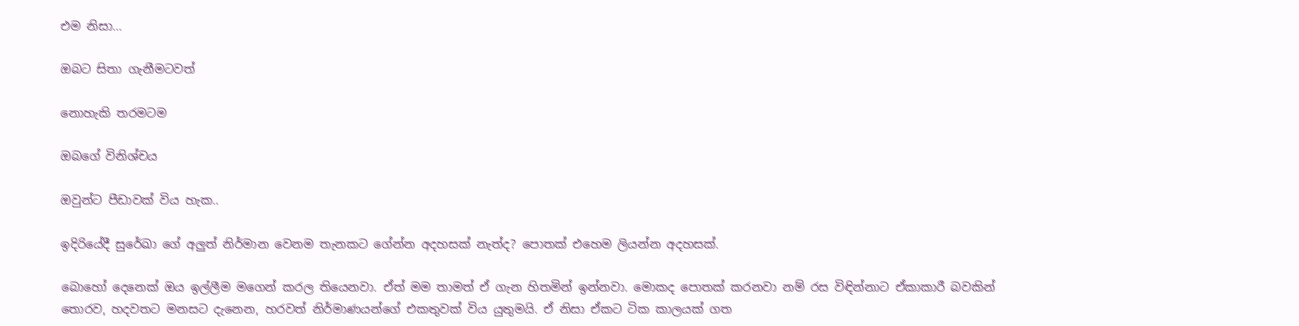එම නිසා…

ඔබට සිතා ගැනීමටවත්

නොහැකි තරමටම

ඔබගේ විනිශ්චය

ඔවුන්ට පීඩාවක් විය හැක..

ඉදිරියේදී සුරේඛා ගේ අලුත් නිර්මාන වෙනම තැනකට ගේන්න අදහසක් නැත්ද? පොතක් එහෙම ලියන්න අදහසක්.

බොහෝ දෙනෙක් ඔය ඉල්ලීම මගෙන් කරල තියෙනවා. ඒත් මම තාමත් ඒ ගැන හිතමින් ඉන්නවා. මොකද පොතක් කරනවා නම් රස විඳින්නාට ඒකාකාරී බවකින් තොරව, හදවතට මනසට දැනෙන, හරවත් නිර්මාණයන්ගේ එකතුවක් විය යුතුමයි. ඒ නිසා ඒකට ටික කාලයක් ගත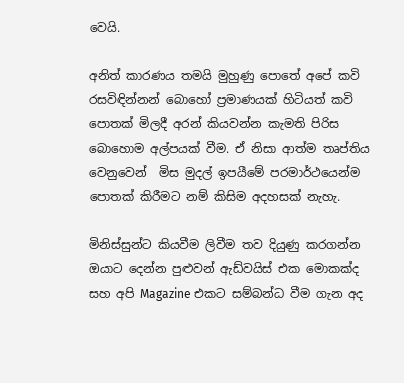වෙයි.

අනිත් කාරණය තමයි මුහුණු පොතේ අපේ කවි රසවිඳින්නන් බොහෝ ප්‍රමාණයක් හිටියත් කවි පොතක් මිලදී අරන් කියවන්න කැමති පිරිස බොහොම අල්පයක් වීම. ඒ නිසා ආත්ම තෘප්තිය වෙනුවෙන්  මිස මුදල් ඉපයීමේ පරමාර්ථයෙන්ම පොතක් කිරීමට නම් කිසිම අදහසක් නැහැ.

මිනිස්සුන්ට කියවීම ලිවීම තව දියුණු කරගන්න ඔයාට දෙන්න පුළුවන් ඇඩ්වයිස් එක මොකක්ද සහ අපි Magazine එකට සම්බන්ධ වීම ගැන අද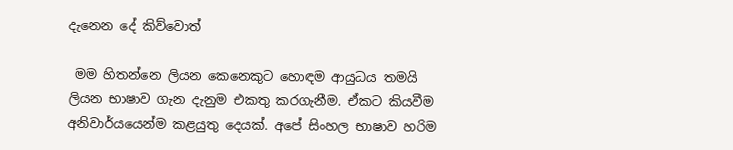දැනෙන දේ කිව්වොත්

 මම හිතන්නෙ ලියන කෙනෙකුට හොඳම ආයුධය තමයි ලියන භාෂාව ගැන දැනුම එකතු කරගැනීම. ඒකට කියවීම අනිවාර්යයෙන්ම කළයුතු දෙයක්. අපේ සිංහල භාෂාව හරිම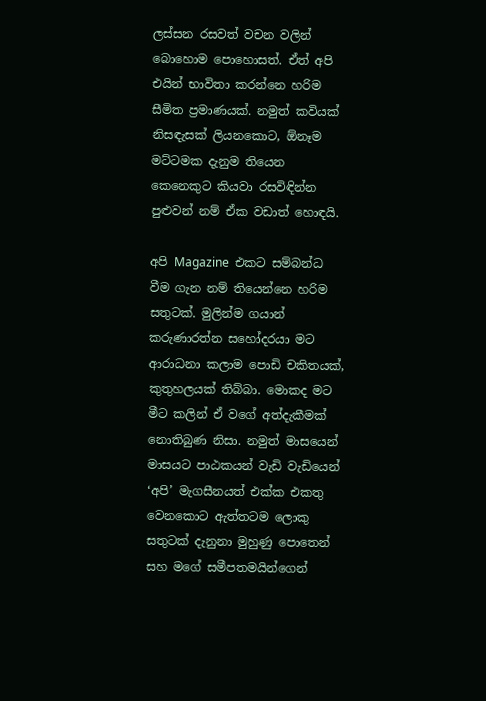ලස්සන රසවත් වචන වලින් බොහොම පොහොසත්. ඒත් අපි එයින් භාවිතා කරන්නෙ හරිම සීමිත ප්‍රමාණයක්. නමුත් කවියක් නිසඳැසක් ලියනකොට, ඕනෑම මට්ටමක දැනුම තියෙන කෙනෙකුට කියවා රසවිඳින්න පුළුවන් නම් ඒක වඩාත් හොඳයි.

අපි Magazine  එකට සම්බන්ධ වීම ගැන නම් තියෙන්නෙ හරිම සතුටක්. මුලින්ම ගයාන් කරුණාරත්න සහෝදරයා මට ආරාධනා කලාම පොඩි චකිතයක්, කුතුහලයක් තිබ්බා. මොකද මට මීට කලින් ඒ වගේ අත්දැකීමක් නොතිබුණ නිසා. නමුත් මාසයෙන් මාසයට පාඨකයන් වැඩි වැඩියෙන් ‘අපි’ මැගසීනයත් එක්ක එකතු වෙනකොට ඇත්තටම ලොකු සතුටක් දැනුනා මුහුණු පොතෙන් සහ මගේ සමීපතමයින්ගෙන්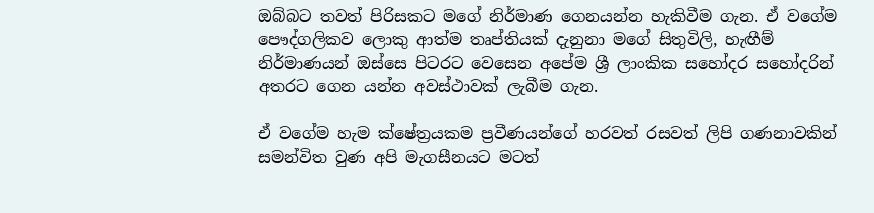ඔබ්බට තවත් පිරිසකට මගේ නිර්මාණ ගෙනයන්න හැකිවීම ගැන. ඒ වගේම පෞද්ගලිකව ලොකු ආත්ම තෘප්තියක් දැනුනා මගේ සිතුවිලි, හැඟීම් නිර්මාණයන් ඔස්සෙ පිටරට වෙසෙන අපේම ශ්‍රී ලාංකික සහෝදර සහෝදරින් අතරට ගෙන යන්න අවස්ථාවක් ලැබීම ගැන.

ඒ වගේම හැම ක්ෂේත්‍රයකම ප්‍රවීණයන්ගේ හරවත් රසවත් ලිපි ගණනාවකින් සමන්විත වුණ අපි මැගසීනයට මටත්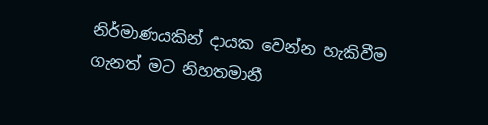නිර්මාණයකින් දායක වෙන්න හැකිවීම ගැනත් මට නිහතමානී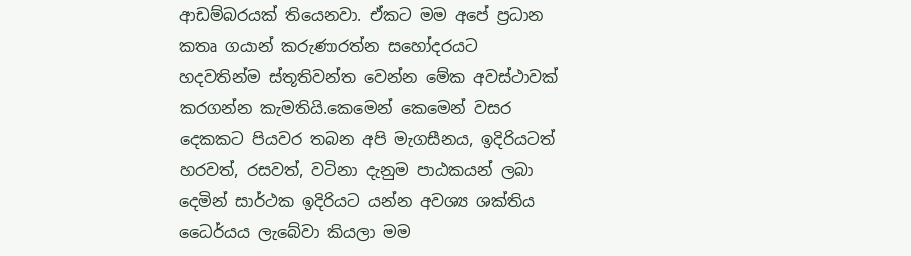ආඩම්බරයක් තියෙනවා. ඒකට මම අපේ ප්‍රධාන කතෘ ගයාන් කරුණාරත්න සහෝදරයට හදවතින්ම ස්තූතිවන්ත වෙන්න මේක අවස්ථාවක් කරගන්න කැමතියි.කෙමෙන් කෙමෙන් වසර දෙකකට පියවර තබන අපි මැගසීනය, ඉදිරියටත් හරවත්, රසවත්, වටිනා දැනුම පාඨකයන් ලබා දෙමින් සාර්ථක ඉදිරියට යන්න අවශ්‍ය ශක්තිය ධෛර්යය ලැබේවා කියලා මම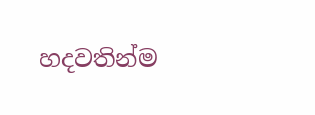හදවතින්ම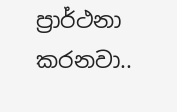ප්‍රාර්ථනා කරනවා..